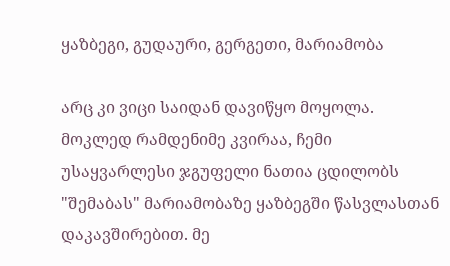ყაზბეგი, გუდაური, გერგეთი, მარიამობა

არც კი ვიცი საიდან დავიწყო მოყოლა.
მოკლედ რამდენიმე კვირაა, ჩემი უსაყვარლესი ჯგუფელი ნათია ცდილობს "შემაბას" მარიამობაზე ყაზბეგში წასვლასთან დაკავშირებით. მე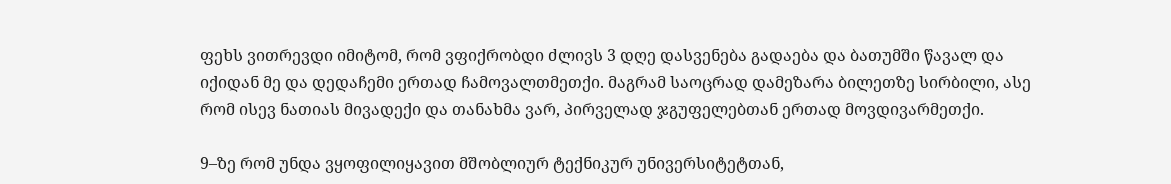ფეხს ვითრევდი იმიტომ, რომ ვფიქრობდი ძლივს 3 დღე დასვენება გადაება და ბათუმში წავალ და იქიდან მე და დედაჩემი ერთად ჩამოვალთმეთქი. მაგრამ საოცრად დამეზარა ბილეთზე სირბილი, ასე რომ ისევ ნათიას მივადექი და თანახმა ვარ, პირველად ჯგუფელებთან ერთად მოვდივარმეთქი.

9–ზე რომ უნდა ვყოფილიყავით მშობლიურ ტექნიკურ უნივერსიტეტთან,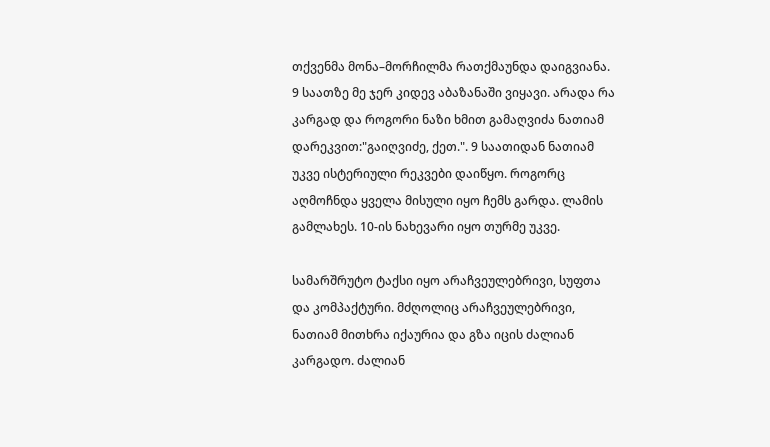თქვენმა მონა–მორჩილმა რათქმაუნდა დაიგვიანა. 9 საათზე მე ჯერ კიდევ აბაზანაში ვიყავი. არადა რა კარგად და როგორი ნაზი ხმით გამაღვიძა ნათიამ დარეკვით:"გაიღვიძე, ქეთ.". 9 საათიდან ნათიამ უკვე ისტერიული რეკვები დაიწყო. როგორც აღმოჩნდა ყველა მისული იყო ჩემს გარდა. ლამის გამლახეს. 10-ის ნახევარი იყო თურმე უკვე.

სამარშრუტო ტაქსი იყო არაჩვეულებრივი, სუფთა და კომპაქტური. მძღოლიც არაჩვეულებრივი, ნათიამ მითხრა იქაურია და გზა იცის ძალიან კარგადო. ძალიან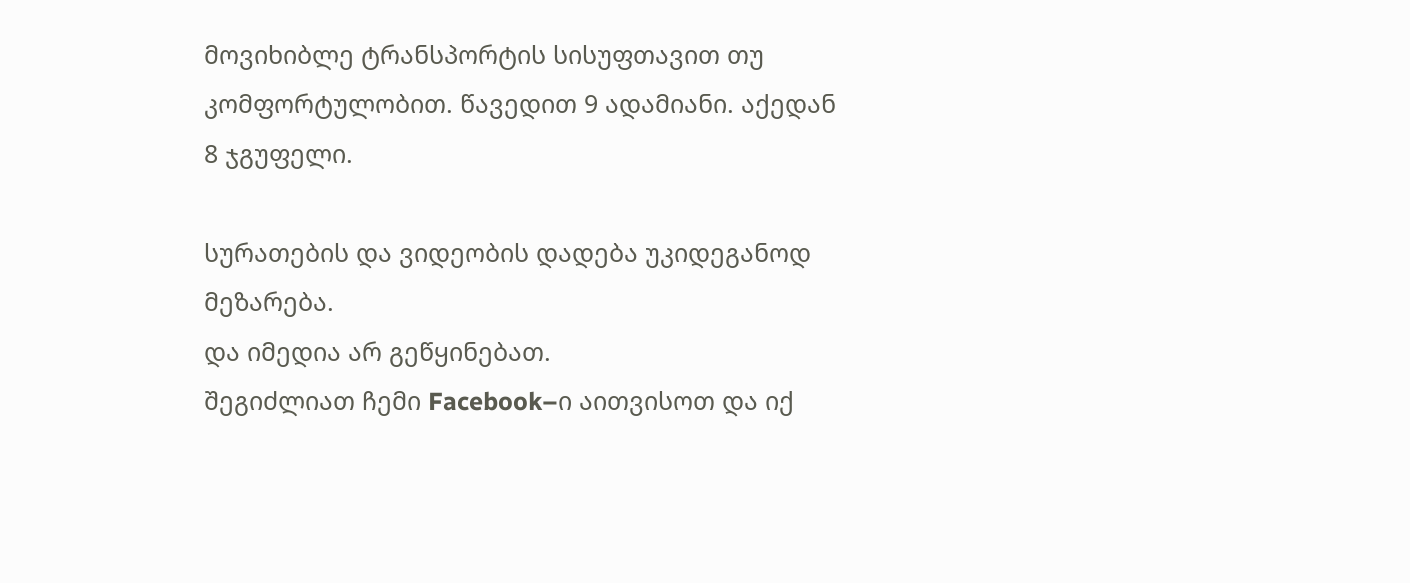მოვიხიბლე ტრანსპორტის სისუფთავით თუ კომფორტულობით. წავედით 9 ადამიანი. აქედან 8 ჯგუფელი.

სურათების და ვიდეობის დადება უკიდეგანოდ მეზარება.
და იმედია არ გეწყინებათ.
შეგიძლიათ ჩემი Facebook–ი აითვისოთ და იქ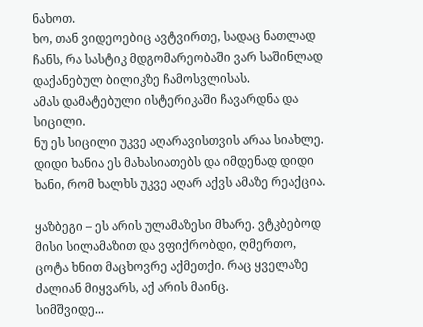ნახოთ.
ხო, თან ვიდეოებიც ავტვირთე, სადაც ნათლად ჩანს, რა სასტიკ მდგომარეობაში ვარ საშინლად დაქანებულ ბილიკზე ჩამოსვლისას.
ამას დამატებული ისტერიკაში ჩავარდნა და სიცილი.
ნუ ეს სიცილი უკვე აღარავისთვის არაა სიახლე.
დიდი ხანია ეს მახასიათებს და იმდენად დიდი ხანი, რომ ხალხს უკვე აღარ აქვს ამაზე რეაქცია.

ყაზბეგი – ეს არის ულამაზესი მხარე. ვტკბებოდ მისი სილამაზით და ვფიქრობდი, ღმერთო, ცოტა ხნით მაცხოვრე აქმეთქი. რაც ყველაზე ძალიან მიყვარს, აქ არის მაინც.
სიმშვიდე...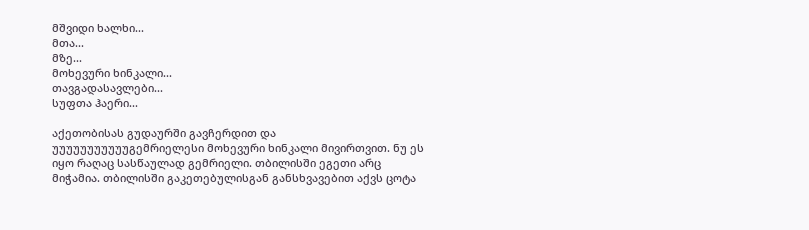მშვიდი ხალხი...
მთა...
მზე...
მოხევური ხინკალი...
თავგადასავლები...
სუფთა ჰაერი...

აქეთობისას გუდაურში გავჩერდით და უუუუუუუუუუუგემრიელესი მოხევური ხინკალი მივირთვით. ნუ ეს იყო რაღაც სასწაულად გემრიელი. თბილისში ეგეთი არც მიჭამია. თბილისში გაკეთებულისგან განსხვავებით აქვს ცოტა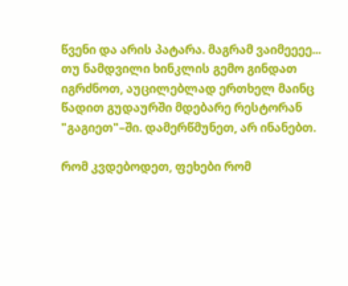წვენი და არის პატარა. მაგრამ ვაიმეეეე... თუ ნამდვილი ხინკლის გემო გინდათ იგრძნოთ, აუცილებლად ერთხელ მაინც წადით გუდაურში მდებარე რესტორან "გაგიეთ"–ში. დამერწმუნეთ, არ ინანებთ.

რომ კვდებოდეთ, ფეხები რომ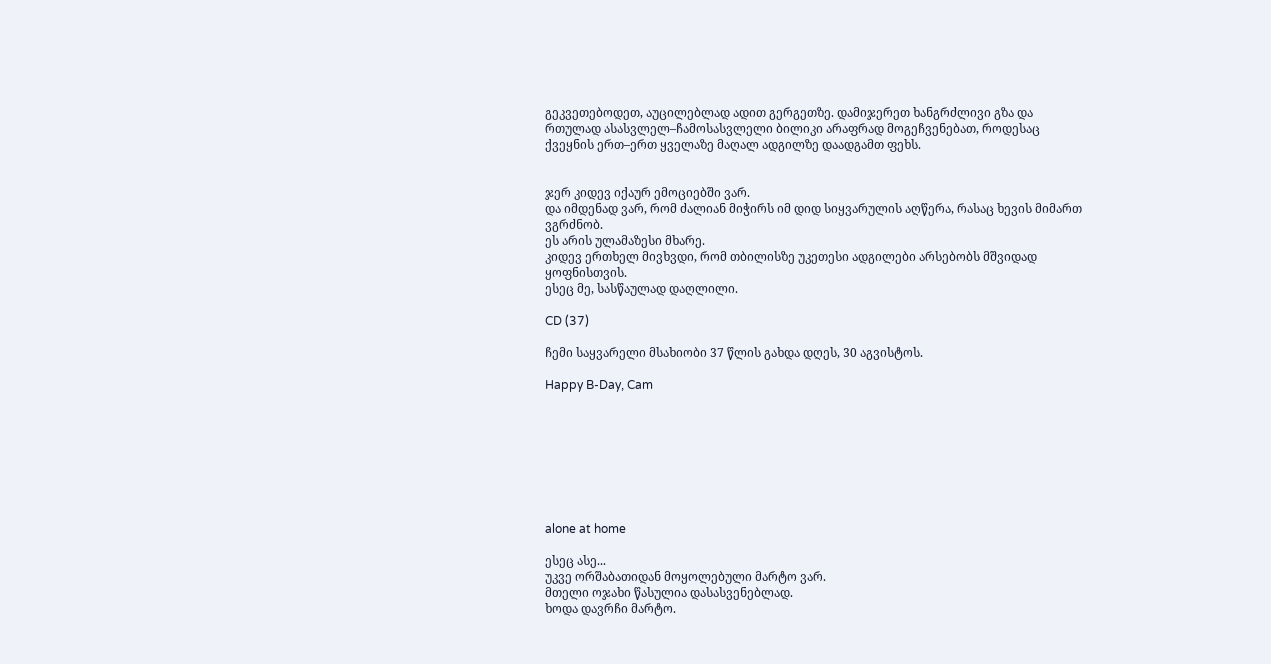გეკვეთებოდეთ, აუცილებლად ადით გერგეთზე. დამიჯერეთ ხანგრძლივი გზა და რთულად ასასვლელ–ჩამოსასვლელი ბილიკი არაფრად მოგეჩვენებათ, როდესაც ქვეყნის ერთ–ერთ ყველაზე მაღალ ადგილზე დაადგამთ ფეხს.


ჯერ კიდევ იქაურ ემოციებში ვარ.
და იმდენად ვარ, რომ ძალიან მიჭირს იმ დიდ სიყვარულის აღწერა, რასაც ხევის მიმართ ვგრძნობ.
ეს არის ულამაზესი მხარე.
კიდევ ერთხელ მივხვდი, რომ თბილისზე უკეთესი ადგილები არსებობს მშვიდად ყოფნისთვის.
ესეც მე, სასწაულად დაღლილი.

CD (37)

ჩემი საყვარელი მსახიობი 37 წლის გახდა დღეს, 30 აგვისტოს.

Happy B-Day, Cam








alone at home

ესეც ასე...
უკვე ორშაბათიდან მოყოლებული მარტო ვარ.
მთელი ოჯახი წასულია დასასვენებლად.
ხოდა დავრჩი მარტო.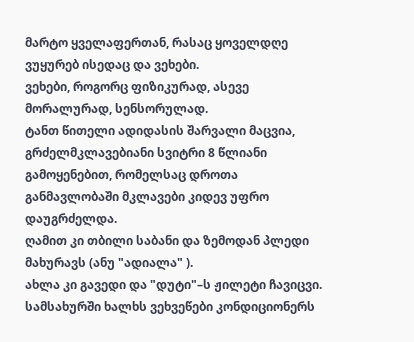მარტო ყველაფერთან, რასაც ყოველდღე ვუყურებ ისედაც და ვეხები.
ვეხები, როგორც ფიზიკურად, ასევე მორალურად, სენსორულად.
ტანთ წითელი ადიდასის შარვალი მაცვია, გრძელმკლავებიანი სვიტრი 8 წლიანი გამოყენებით, რომელსაც დროთა განმავლობაში მკლავები კიდევ უფრო დაუგრძელდა.
ღამით კი თბილი საბანი და ზემოდან პლედი მახურავს (ანუ "ადიალა" ).
ახლა კი გავედი და "დუტი"–ს ჟილეტი ჩავიცვი.
სამსახურში ხალხს ვეხვეწები კონდიციონერს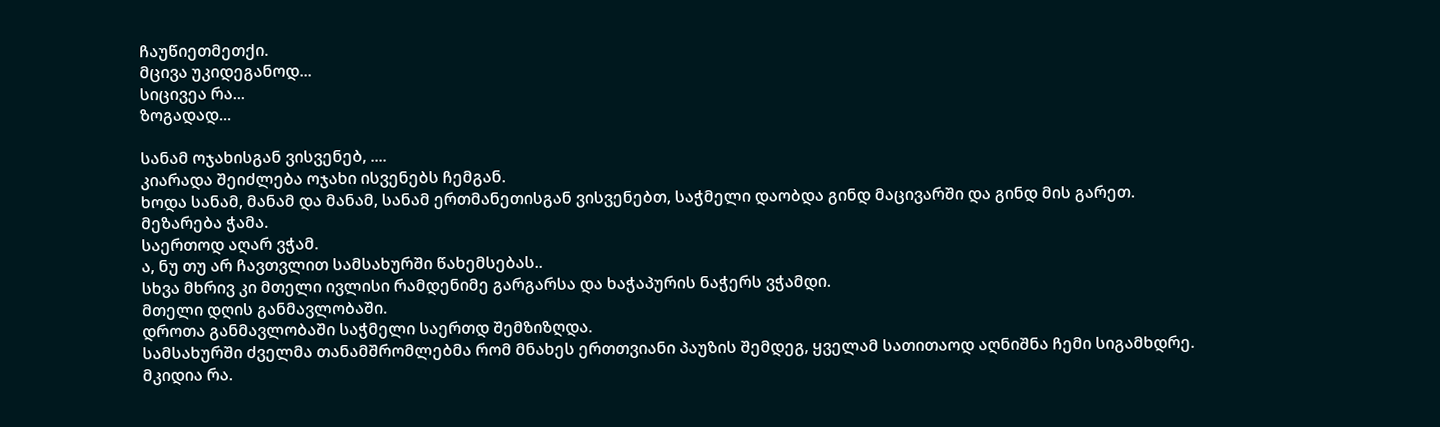ჩაუწიეთმეთქი.
მცივა უკიდეგანოდ...
სიცივეა რა...
ზოგადად...

სანამ ოჯახისგან ვისვენებ, ....
კიარადა შეიძლება ოჯახი ისვენებს ჩემგან.
ხოდა სანამ, მანამ და მანამ, სანამ ერთმანეთისგან ვისვენებთ, საჭმელი დაობდა გინდ მაცივარში და გინდ მის გარეთ.
მეზარება ჭამა.
საერთოდ აღარ ვჭამ.
ა, ნუ თუ არ ჩავთვლით სამსახურში წახემსებას..
სხვა მხრივ კი მთელი ივლისი რამდენიმე გარგარსა და ხაჭაპურის ნაჭერს ვჭამდი.
მთელი დღის განმავლობაში.
დროთა განმავლობაში საჭმელი საერთდ შემზიზღდა.
სამსახურში ძველმა თანამშრომლებმა რომ მნახეს ერთთვიანი პაუზის შემდეგ, ყველამ სათითაოდ აღნიშნა ჩემი სიგამხდრე.
მკიდია რა.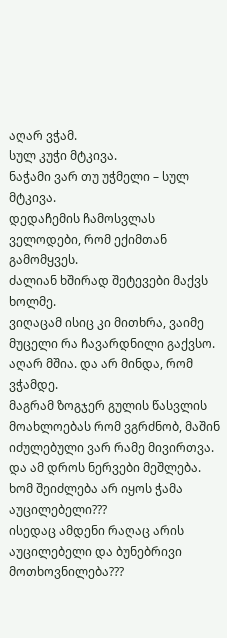აღარ ვჭამ.
სულ კუჭი მტკივა.
ნაჭამი ვარ თუ უჭმელი – სულ მტკივა.
დედაჩემის ჩამოსვლას ველოდები, რომ ექიმთან გამომყვეს.
ძალიან ხშირად შეტევები მაქვს ხოლმე.
ვიღაცამ ისიც კი მითხრა, ვაიმე მუცელი რა ჩავარდნილი გაქვსო.
აღარ მშია. და არ მინდა, რომ ვჭამდე.
მაგრამ ზოგჯერ გულის წასვლის მოახლოებას რომ ვგრძნობ, მაშინ იძულებული ვარ რამე მივირთვა.
და ამ დროს ნერვები მეშლება. ხომ შეიძლება არ იყოს ჭამა აუცილებელი???
ისედაც ამდენი რაღაც არის აუცილებელი და ბუნებრივი მოთხოვნილება???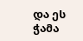და ეს ჭამა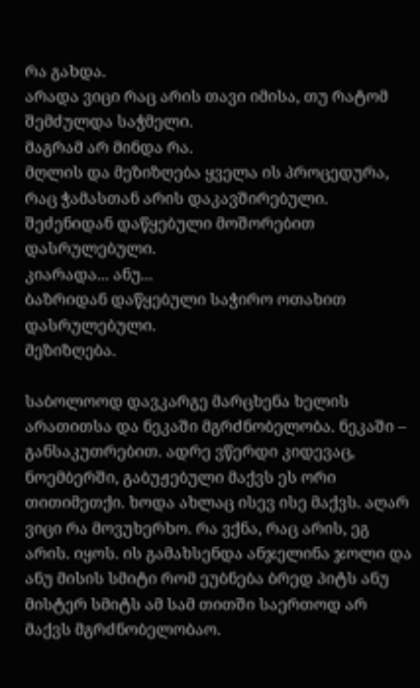რა გახდა.
არადა ვიცი რაც არის თავი იმისა, თუ რატომ შემძულდა საჭმელი.
მაგრამ არ მინდა რა.
მღლის და მეზიზღება ყველა ის პროცედურა, რაც ჭამასთან არის დაკავშირებული.
შეძენიდან დაწყებული მოშორებით დასრულებული.
კიარადა... ანუ...
ბაზრიდან დაწყებული საჭირო ოთახით დასრულებული.
მეზიზღება.

საბოლოოდ დავკარგე მარცხენა ხელის არათითსა და ნეკაში მგრძნობელობა. ნეკაში – განსაკუთრებით. ადრე ვწერდი კიდევაც, ნოემბერში, გაბუჟებული მაქვს ეს ორი თითიმეთქი. ხოდა ახლაც ისევ ისე მაქვს. აღარ ვიცი რა მოვუხერხო. რა ვქნა, რაც არის, ეგ არის. იყოს. ის გამახსენდა ანჯელინა ჯოლი და ანუ მისის სმიტი რომ ეუბნება ბრედ პიტს ანუ მისტერ სმიტს ამ სამ თითში საერთოდ არ მაქვს მგრძნობელობაო.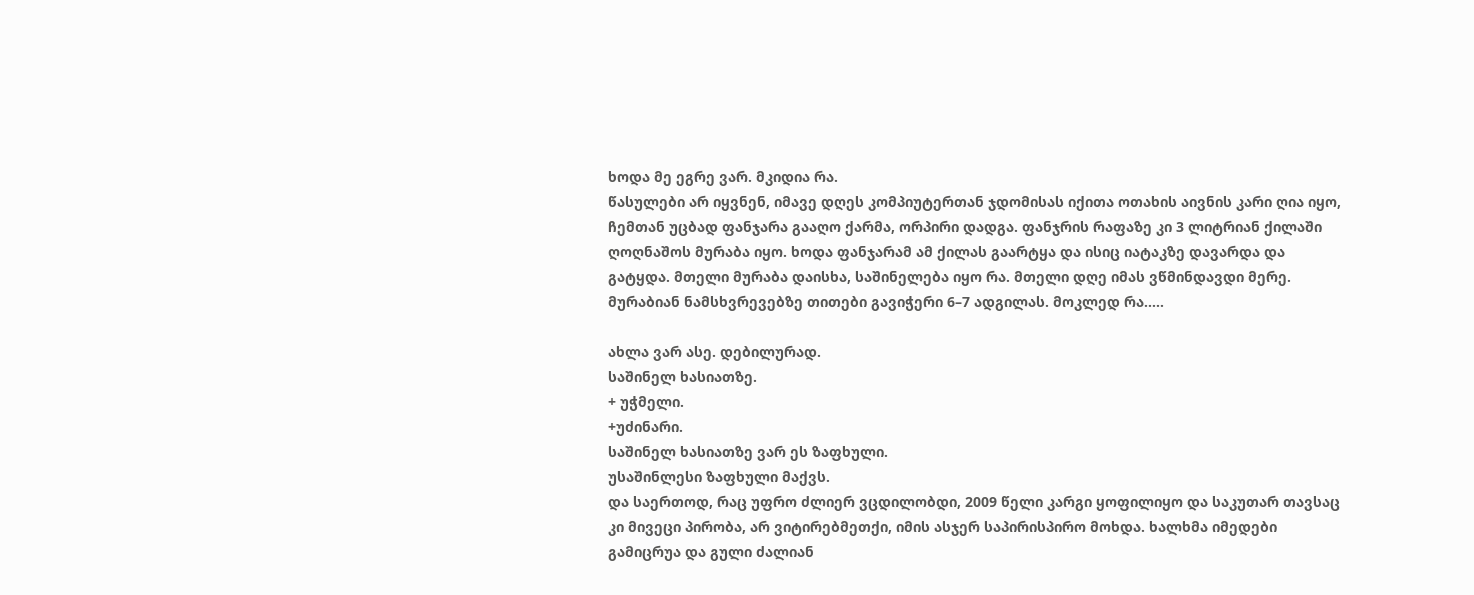ხოდა მე ეგრე ვარ. მკიდია რა.
წასულები არ იყვნენ, იმავე დღეს კომპიუტერთან ჯდომისას იქითა ოთახის აივნის კარი ღია იყო, ჩემთან უცბად ფანჯარა გააღო ქარმა, ორპირი დადგა. ფანჯრის რაფაზე კი 3 ლიტრიან ქილაში ღოღნაშოს მურაბა იყო. ხოდა ფანჯარამ ამ ქილას გაარტყა და ისიც იატაკზე დავარდა და გატყდა. მთელი მურაბა დაისხა, საშინელება იყო რა. მთელი დღე იმას ვწმინდავდი მერე. მურაბიან ნამსხვრევებზე თითები გავიჭერი 6–7 ადგილას. მოკლედ რა.....

ახლა ვარ ასე. დებილურად.
საშინელ ხასიათზე.
+ უჭმელი.
+უძინარი.
საშინელ ხასიათზე ვარ ეს ზაფხული.
უსაშინლესი ზაფხული მაქვს.
და საერთოდ, რაც უფრო ძლიერ ვცდილობდი, 2009 წელი კარგი ყოფილიყო და საკუთარ თავსაც კი მივეცი პირობა, არ ვიტირებმეთქი, იმის ასჯერ საპირისპირო მოხდა. ხალხმა იმედები გამიცრუა და გული ძალიან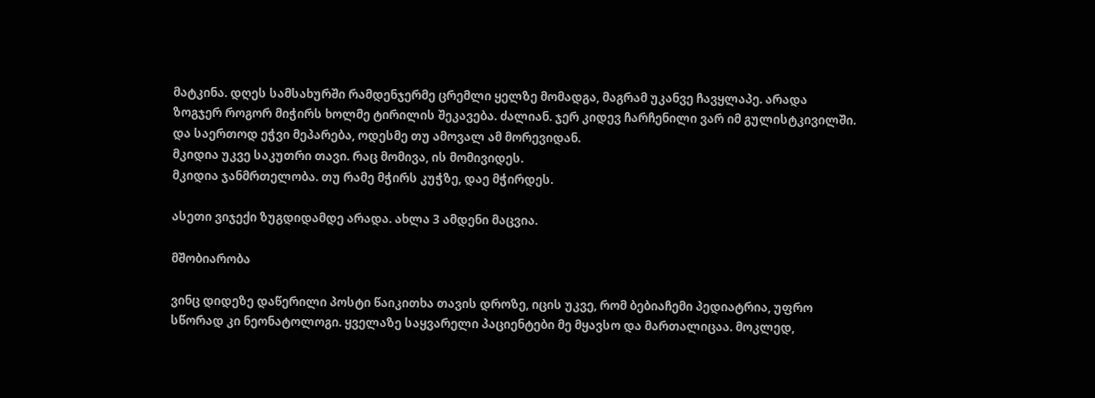მატკინა. დღეს სამსახურში რამდენჯერმე ცრემლი ყელზე მომადგა, მაგრამ უკანვე ჩავყლაპე. არადა ზოგჯერ როგორ მიჭირს ხოლმე ტირილის შეკავება. ძალიან. ჯერ კიდევ ჩარჩენილი ვარ იმ გულისტკივილში. და საერთოდ ეჭვი მეპარება, ოდესმე თუ ამოვალ ამ მორევიდან.
მკიდია უკვე საკუთრი თავი. რაც მომივა, ის მომივიდეს.
მკიდია ჯანმრთელობა. თუ რამე მჭირს კუჭზე, დაე მჭირდეს.

ასეთი ვიჯექი ზუგდიდამდე არადა. ახლა 3 ამდენი მაცვია.

მშობიარობა

ვინც დიდეზე დაწერილი პოსტი წაიკითხა თავის დროზე, იცის უკვე, რომ ბებიაჩემი პედიატრია, უფრო სწორად კი ნეონატოლოგი. ყველაზე საყვარელი პაციენტები მე მყავსო და მართალიცაა. მოკლედ,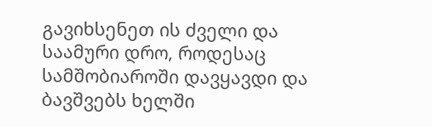გავიხსენეთ ის ძველი და საამური დრო, როდესაც სამშობიაროში დავყავდი და ბავშვებს ხელში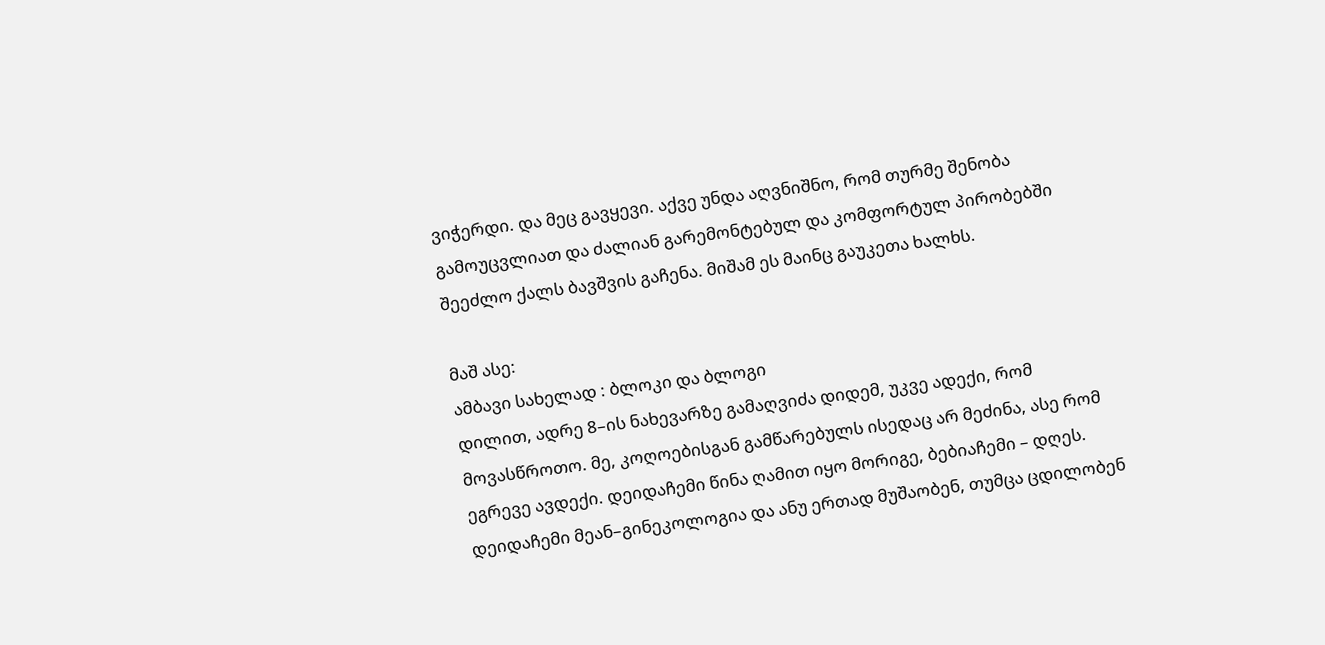ვიჭერდი. და მეც გავყევი. აქვე უნდა აღვნიშნო, რომ თურმე შენობა გამოუცვლიათ და ძალიან გარემონტებულ და კომფორტულ პირობებში შეეძლო ქალს ბავშვის გაჩენა. მიშამ ეს მაინც გაუკეთა ხალხს.

მაშ ასე:
ამბავი სახელად : ბლოკი და ბლოგი
დილით, ადრე 8–ის ნახევარზე გამაღვიძა დიდემ, უკვე ადექი, რომ მოვასწროთო. მე, კოღოებისგან გამწარებულს ისედაც არ მეძინა, ასე რომ ეგრევე ავდექი. დეიდაჩემი წინა ღამით იყო მორიგე, ბებიაჩემი – დღეს. დეიდაჩემი მეან–გინეკოლოგია და ანუ ერთად მუშაობენ, თუმცა ცდილობენ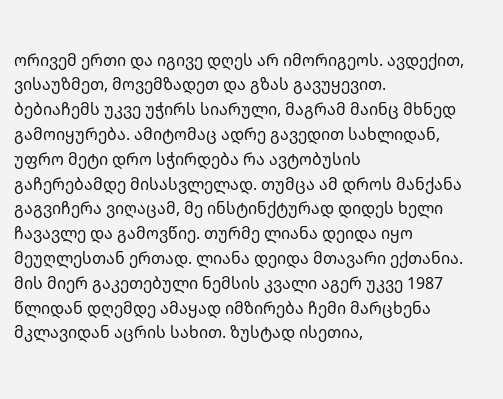ორივემ ერთი და იგივე დღეს არ იმორიგეოს. ავდექით, ვისაუზმეთ, მოვემზადეთ და გზას გავუყევით. ბებიაჩემს უკვე უჭირს სიარული, მაგრამ მაინც მხნედ გამოიყურება. ამიტომაც ადრე გავედით სახლიდან, უფრო მეტი დრო სჭირდება რა ავტობუსის გაჩერებამდე მისასვლელად. თუმცა ამ დროს მანქანა გაგვიჩერა ვიღაცამ, მე ინსტინქტურად დიდეს ხელი ჩავავლე და გამოვწიე. თურმე ლიანა დეიდა იყო მეუღლესთან ერთად. ლიანა დეიდა მთავარი ექთანია. მის მიერ გაკეთებული ნემსის კვალი აგერ უკვე 1987 წლიდან დღემდე ამაყად იმზირება ჩემი მარცხენა მკლავიდან აცრის სახით. ზუსტად ისეთია,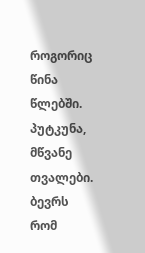როგორიც წინა წლებში. პუტკუნა, მწვანე თვალები. ბევრს რომ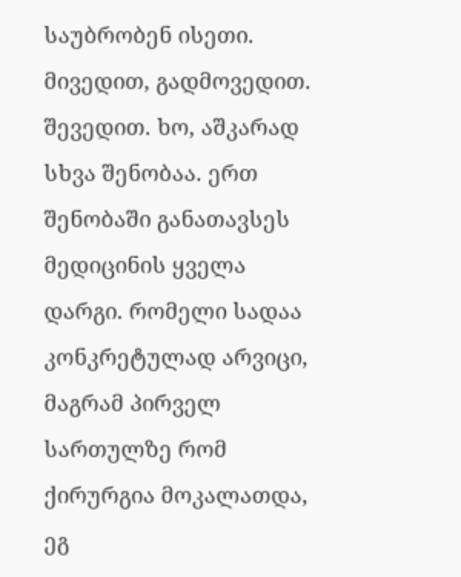საუბრობენ ისეთი. მივედით, გადმოვედით. შევედით. ხო, აშკარად სხვა შენობაა. ერთ შენობაში განათავსეს მედიცინის ყველა დარგი. რომელი სადაა კონკრეტულად არვიცი, მაგრამ პირველ სართულზე რომ ქირურგია მოკალათდა, ეგ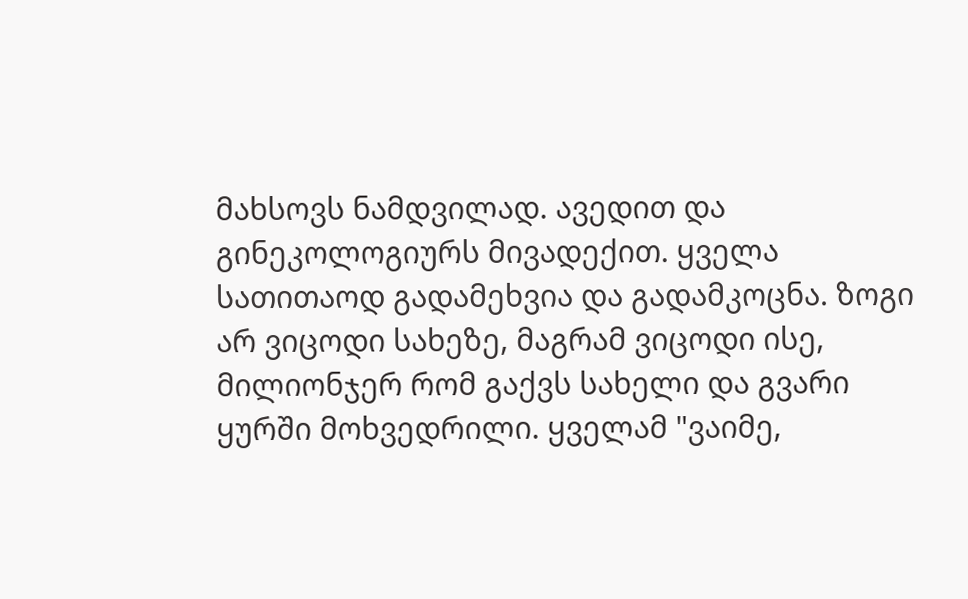მახსოვს ნამდვილად. ავედით და გინეკოლოგიურს მივადექით. ყველა სათითაოდ გადამეხვია და გადამკოცნა. ზოგი არ ვიცოდი სახეზე, მაგრამ ვიცოდი ისე, მილიონჯერ რომ გაქვს სახელი და გვარი ყურში მოხვედრილი. ყველამ "ვაიმე,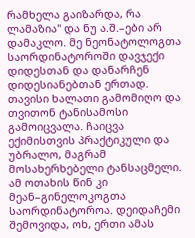რამხელა გაიზარდა, რა ლამაზია" და ნუ ა.შ.–ები არ დამაკლო. მე ნეონატოლოგთა საორდინატოროში დავჯექი დიდესთან და დანარჩენ დიდესიანებთან ერთად. თავისი ხალათი გამომიღო და თვითონ ტანისამოსი გამოიცვალა. ჩაიცვა ექიმისთვის პრაქტიკული და უბრალო, მაგრამ მოსახერხებელი ტანსაცმელი. ამ ოთახის წინ კი მეან–გინელოკოგთა საორდინატოროა. დეიდაჩემი შემოვიდა, ოხ, ერთი ამას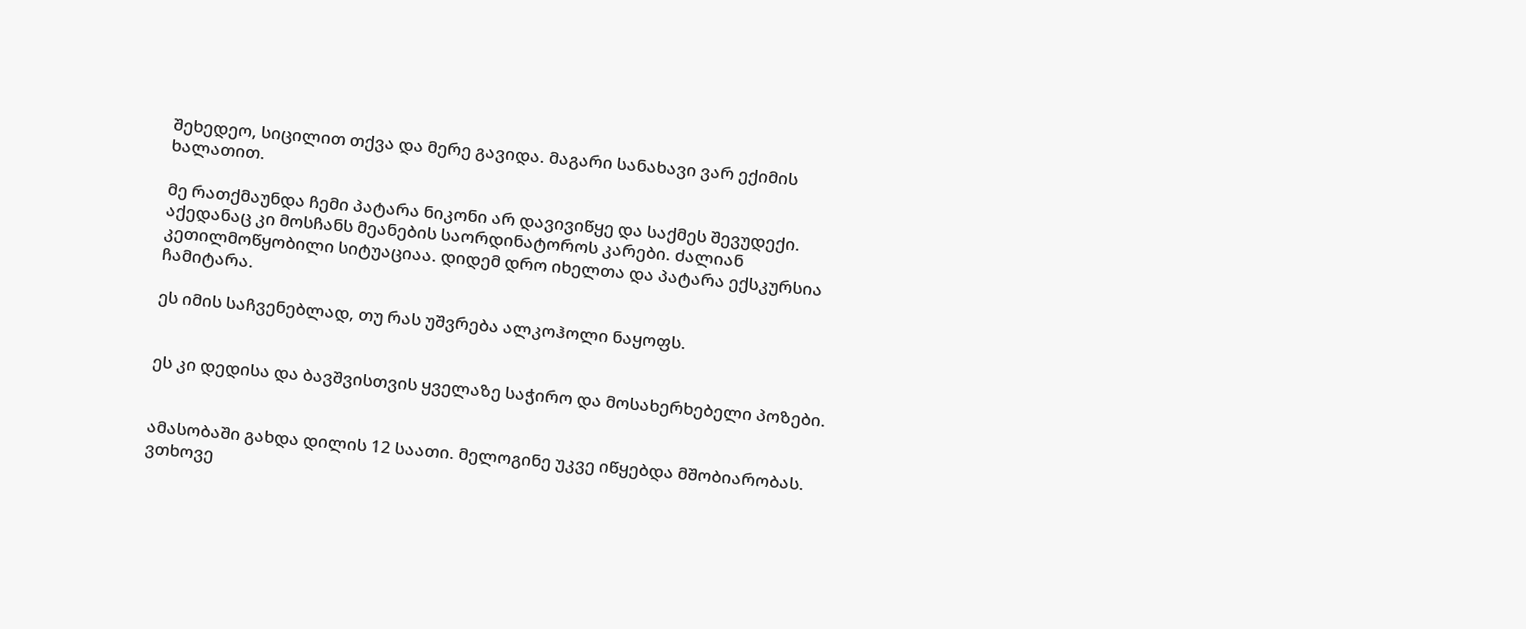შეხედეო, სიცილით თქვა და მერე გავიდა. მაგარი სანახავი ვარ ექიმის ხალათით.

მე რათქმაუნდა ჩემი პატარა ნიკონი არ დავივიწყე და საქმეს შევუდექი.
აქედანაც კი მოსჩანს მეანების საორდინატოროს კარები. ძალიან კეთილმოწყობილი სიტუაციაა. დიდემ დრო იხელთა და პატარა ექსკურსია ჩამიტარა.

ეს იმის საჩვენებლად, თუ რას უშვრება ალკოჰოლი ნაყოფს.


ეს კი დედისა და ბავშვისთვის ყველაზე საჭირო და მოსახერხებელი პოზები.


ამასობაში გახდა დილის 12 საათი. მელოგინე უკვე იწყებდა მშობიარობას. ვთხოვე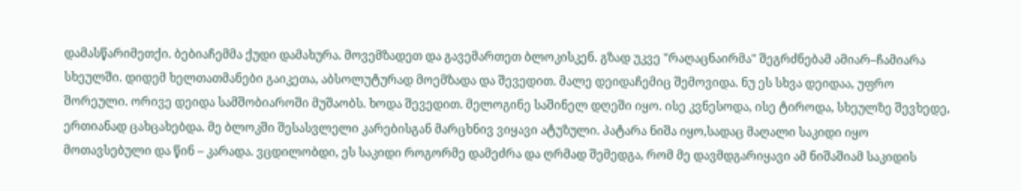დამასწარიმეთქი. ბებიაჩემმა ქუდი დამახურა. მოვემზადეთ და გავემართეთ ბლოკისკენ. გზად უკვე "რაღაცნაირმა" შეგრძნებამ ამიარ–ჩამიარა სხეულში. დიდემ ხელთათმანები გაიკეთა, აბსოლუტურად მოემზადა და შევედით. მალე დეიდაჩემიც შემოვიდა. ნუ ეს სხვა დეიდაა, უფრო შორეული. ორივე დეიდა სამშობიაროში მუშაობს. ხოდა შევედით. მელოგინე საშინელ დღეში იყო. ისე კვნესოდა, ისე ტიროდა, სხეულზე შევხედე, ერთიანად ცახცახებდა. მე ბლოკში შესასვლელი კარებისგან მარცხნივ ვიყავი ატუზული. პატარა ნიშა იყო,სადაც მაღალი საკიდი იყო მოთავსებული და წინ – კარადა. ვცდილობდი, ეს საკიდი როგორმე დამეძრა და ღრმად შემედგა, რომ მე დავმდგარიყავი ამ ნიშაშიამ საკიდის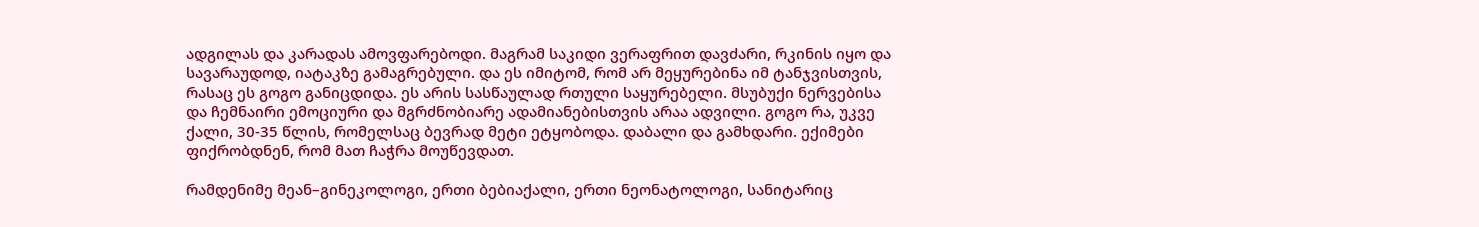ადგილას და კარადას ამოვფარებოდი. მაგრამ საკიდი ვერაფრით დავძარი, რკინის იყო და სავარაუდოდ, იატაკზე გამაგრებული. და ეს იმიტომ, რომ არ მეყურებინა იმ ტანჯვისთვის, რასაც ეს გოგო განიცდიდა. ეს არის სასწაულად რთული საყურებელი. მსუბუქი ნერვებისა და ჩემნაირი ემოციური და მგრძნობიარე ადამიანებისთვის არაა ადვილი. გოგო რა, უკვე ქალი, 30-35 წლის, რომელსაც ბევრად მეტი ეტყობოდა. დაბალი და გამხდარი. ექიმები ფიქრობდნენ, რომ მათ ჩაჭრა მოუწევდათ.

რამდენიმე მეან–გინეკოლოგი, ერთი ბებიაქალი, ერთი ნეონატოლოგი, სანიტარიც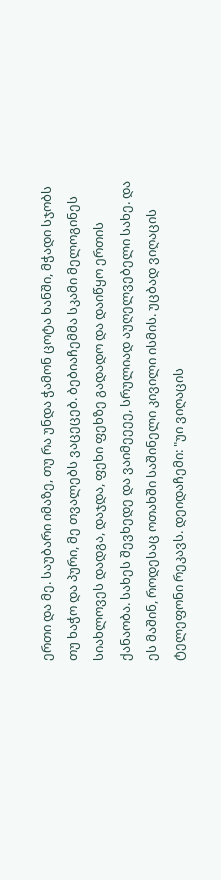ერთი და მე. საუბარი იმაზე, თუ რა უნდა ჭამონ ცოტა ხანში, მჭადი სჯობს თუ ხაჭო და პური, მე თვალებს ვაცეცებ. ბებიაჩემმა სკამი მელოგინეს სიახლოვეს დადგა, დაჯდა, ფეხი ფეხზე გადადო და დაიწყო ერთის ქანაობა. სახეს შევხედე და ვაიმეეეე, სრულიად აუღელვებელი სახე. და ეს მაშინ, როდესაც ოთახში საშინელი კივილი ისმის. უცბად ვიღაცის ტელეფონი რეკავს. დეიდაჩემი: "უი ვიღაცის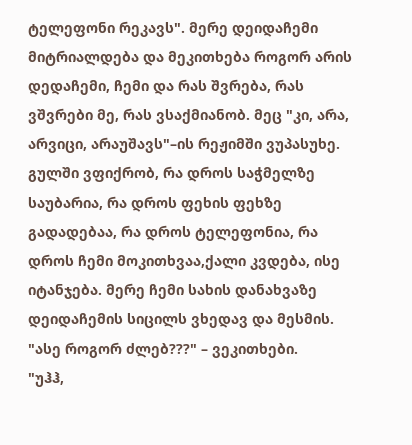ტელეფონი რეკავს". მერე დეიდაჩემი მიტრიალდება და მეკითხება როგორ არის დედაჩემი, ჩემი და რას შვრება, რას ვშვრები მე, რას ვსაქმიანობ. მეც "კი, არა, არვიცი, არაუშავს"–ის რეჟიმში ვუპასუხე. გულში ვფიქრობ, რა დროს საჭმელზე საუბარია, რა დროს ფეხის ფეხზე გადადებაა, რა დროს ტელეფონია, რა დროს ჩემი მოკითხვაა,ქალი კვდება, ისე იტანჯება. მერე ჩემი სახის დანახვაზე დეიდაჩემის სიცილს ვხედავ და მესმის.
"ასე როგორ ძლებ???" – ვეკითხები.
"უჰჰ,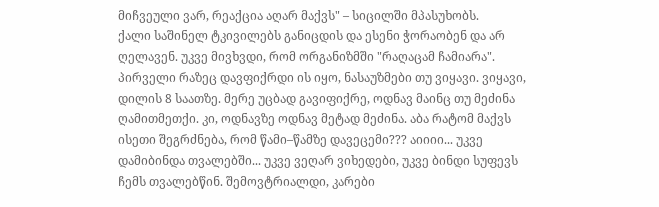მიჩვეული ვარ, რეაქცია აღარ მაქვს" – სიცილში მპასუხობს.
ქალი საშინელ ტკივილებს განიცდის და ესენი ჭორაობენ და არ ღელავენ. უკვე მივხვდი, რომ ორგანიზმში "რაღაცამ ჩამიარა". პირველი რაზეც დავფიქრდი ის იყო, ნასაუზმები თუ ვიყავი. ვიყავი, დილის 8 საათზე. მერე უცბად გავიფიქრე, ოდნავ მაინც თუ მეძინა ღამითმეთქი. კი, ოდნავზე ოდნავ მეტად მეძინა. აბა რატომ მაქვს ისეთი შეგრძნება, რომ წამი–წამზე დავეცემი??? აიიიი... უკვე დამიბინდა თვალებში... უკვე ვეღარ ვიხედები, უკვე ბინდი სუფევს ჩემს თვალებწინ. შემოვტრიალდი, კარები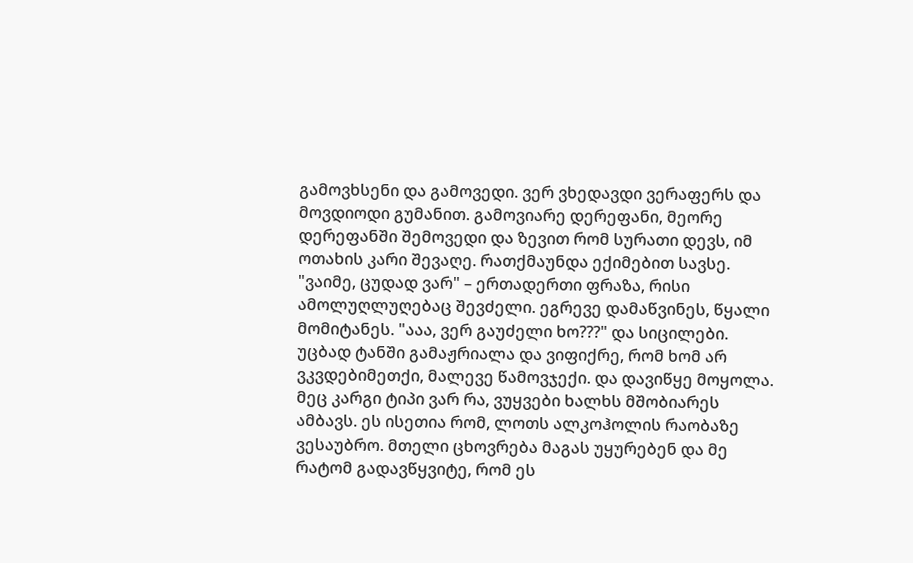გამოვხსენი და გამოვედი. ვერ ვხედავდი ვერაფერს და მოვდიოდი გუმანით. გამოვიარე დერეფანი, მეორე დერეფანში შემოვედი და ზევით რომ სურათი დევს, იმ ოთახის კარი შევაღე. რათქმაუნდა ექიმებით სავსე.
"ვაიმე, ცუდად ვარ" – ერთადერთი ფრაზა, რისი ამოლუღლუღებაც შევძელი. ეგრევე დამაწვინეს, წყალი მომიტანეს. "ააა, ვერ გაუძელი ხო???" და სიცილები. უცბად ტანში გამაჟრიალა და ვიფიქრე, რომ ხომ არ ვკვდებიმეთქი, მალევე წამოვჯექი. და დავიწყე მოყოლა. მეც კარგი ტიპი ვარ რა, ვუყვები ხალხს მშობიარეს ამბავს. ეს ისეთია რომ, ლოთს ალკოჰოლის რაობაზე ვესაუბრო. მთელი ცხოვრება მაგას უყურებენ და მე რატომ გადავწყვიტე, რომ ეს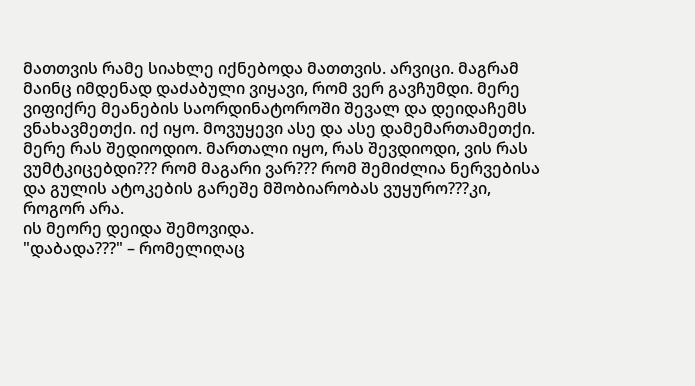მათთვის რამე სიახლე იქნებოდა მათთვის. არვიცი. მაგრამ მაინც იმდენად დაძაბული ვიყავი, რომ ვერ გავჩუმდი. მერე ვიფიქრე მეანების საორდინატოროში შევალ და დეიდაჩემს ვნახავმეთქი. იქ იყო. მოვუყევი ასე და ასე დამემართამეთქი. მერე რას შედიოდიო. მართალი იყო, რას შევდიოდი, ვის რას ვუმტკიცებდი??? რომ მაგარი ვარ??? რომ შემიძლია ნერვებისა და გულის ატოკების გარეშე მშობიარობას ვუყურო???კი, როგორ არა.
ის მეორე დეიდა შემოვიდა.
"დაბადა???" – რომელიღაც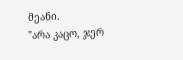მეანი.
"არა კაცო, ჯერ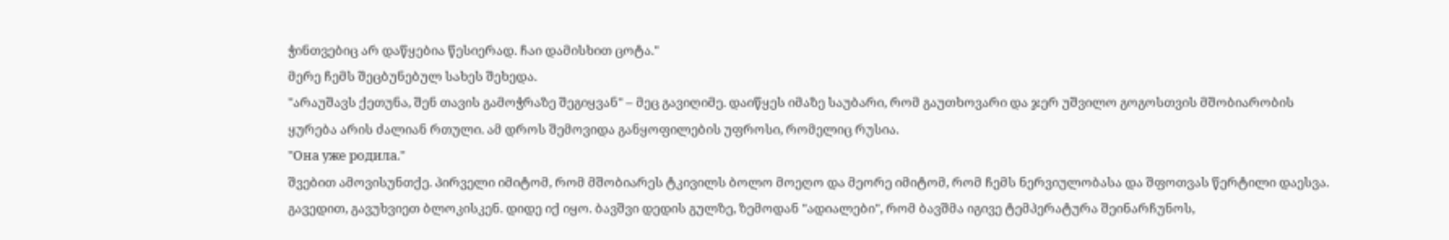ჭინთვებიც არ დაწყებია წესიერად. ჩაი დამისხით ცოტა."
მერე ჩემს შეცბუნებულ სახეს შეხედა.
"არაუშავს ქეთუნა, შენ თავის გამოჭრაზე შეგიყვან" – მეც გავიღიმე. დაიწყეს იმაზე საუბარი, რომ გაუთხოვარი და ჯერ უშვილო გოგოსთვის მშობიარობის ყურება არის ძალიან რთული. ამ დროს შემოვიდა განყოფილების უფროსი, რომელიც რუსია.
"Она уже родила."
შვებით ამოვისუნთქე. პირველი იმიტომ, რომ მშობიარეს ტკივილს ბოლო მოეღო და მეორე იმიტომ, რომ ჩემს ნერვიულობასა და შფოთვას წერტილი დაესვა. გავედით, გავუხვიეთ ბლოკისკენ. დიდე იქ იყო. ბავშვი დედის გულზე, ზემოდან "ადიალები", რომ ბავშმა იგივე ტემპერატურა შეინარჩუნოს,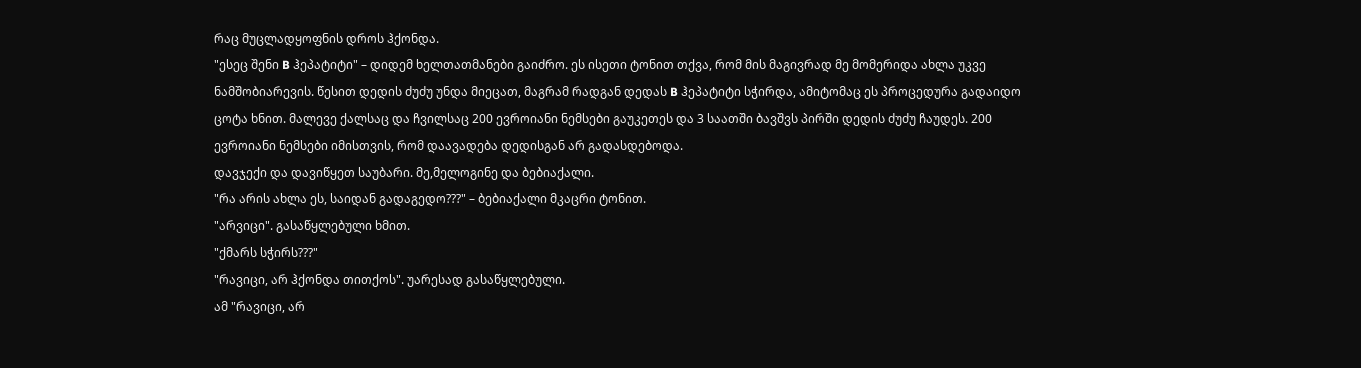რაც მუცლადყოფნის დროს ჰქონდა.
"ესეც შენი B ჰეპატიტი" – დიდემ ხელთათმანები გაიძრო. ეს ისეთი ტონით თქვა, რომ მის მაგივრად მე მომერიდა ახლა უკვე ნამშობიარევის. წესით დედის ძუძუ უნდა მიეცათ, მაგრამ რადგან დედას B ჰეპატიტი სჭირდა, ამიტომაც ეს პროცედურა გადაიდო ცოტა ხნით. მალევე ქალსაც და ჩვილსაც 200 ევროიანი ნემსები გაუკეთეს და 3 საათში ბავშვს პირში დედის ძუძუ ჩაუდეს. 200 ევროიანი ნემსები იმისთვის, რომ დაავადება დედისგან არ გადასდებოდა.
დავჯექი და დავიწყეთ საუბარი. მე,მელოგინე და ბებიაქალი.
"რა არის ახლა ეს, საიდან გადაგედო???" – ბებიაქალი მკაცრი ტონით.
"არვიცი". გასაწყლებული ხმით.
"ქმარს სჭირს???"
"რავიცი, არ ჰქონდა თითქოს". უარესად გასაწყლებული.
ამ "რავიცი, არ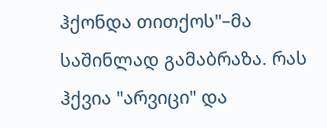ჰქონდა თითქოს"–მა საშინლად გამაბრაზა. რას ჰქვია "არვიცი" და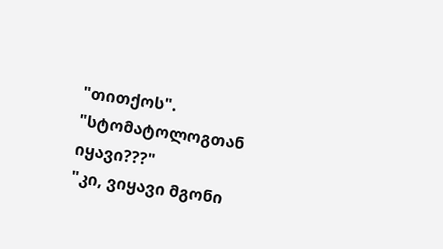"თითქოს".
"სტომატოლოგთან იყავი???"
"კი, ვიყავი მგონი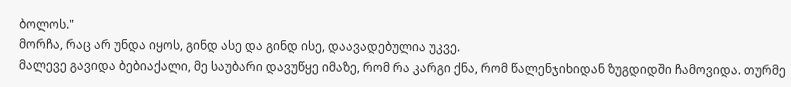ბოლოს."
მორჩა, რაც არ უნდა იყოს, გინდ ასე და გინდ ისე, დაავადებულია უკვე.
მალევე გავიდა ბებიაქალი, მე საუბარი დავუწყე იმაზე, რომ რა კარგი ქნა, რომ წალენჯიხიდან ზუგდიდში ჩამოვიდა. თურმე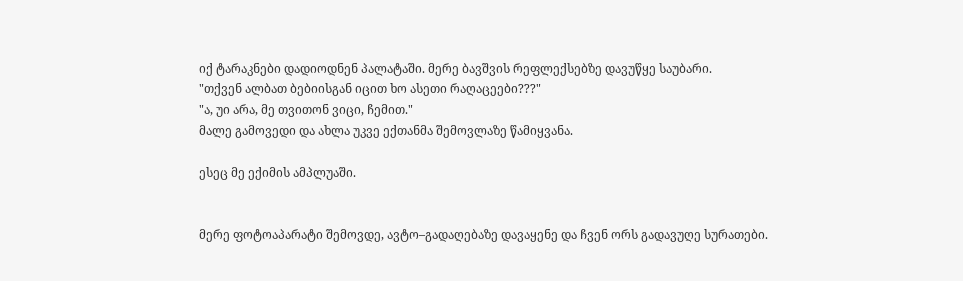იქ ტარაკნები დადიოდნენ პალატაში. მერე ბავშვის რეფლექსებზე დავუწყე საუბარი.
"თქვენ ალბათ ბებიისგან იცით ხო ასეთი რაღაცეები???"
"ა, უი არა, მე თვითონ ვიცი, ჩემით."
მალე გამოვედი და ახლა უკვე ექთანმა შემოვლაზე წამიყვანა.

ესეც მე ექიმის ამპლუაში.


მერე ფოტოაპარატი შემოვდე, ავტო–გადაღებაზე დავაყენე და ჩვენ ორს გადავუღე სურათები.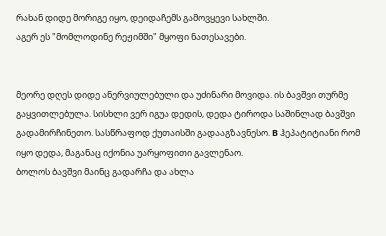რახან დიდე მორიგე იყო, დეიდაჩემს გამოვყევი სახლში.
აგერ ეს "მომლოდინე რეჟიმში" მყოფი ნათესავები.


მეორე დღეს დიდე ანერვიულებული და უძინარი მოვიდა. ის ბავშვი თურმე გაყვითლებულა. სისხლი ვერ იგუა დედის, დედა ტიროდა საშინლად ბავშვი გადამირჩინეთო. სასწრაფოდ ქუთაისში გადააგზავნესო. B ჰეპატიტიანი რომ იყო დედა, მაგანაც იქონია უარყოფითი გავლენაო.
ბოლოს ბავშვი მაინც გადარჩა და ახლა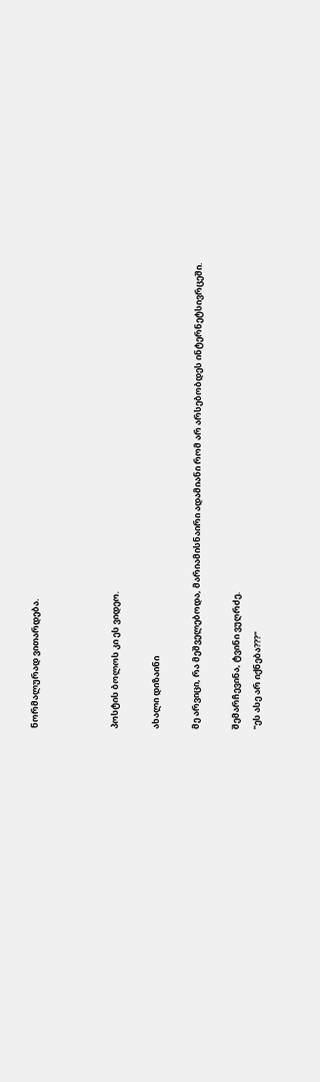ნორმალურად ვითარდება.



პოსტის ბოლოს კი ეს ვიდეო.

ახალი დიზაინი

მე არვიცი, რა მეშველებოდა, მარიამისნაირი ადამიანი რომ არ არსებობდეს ინტერნეტსივრცეში.

შემარჩევინა, ტვინი ვუღრძე.
"ეს ასე არ იქნება???"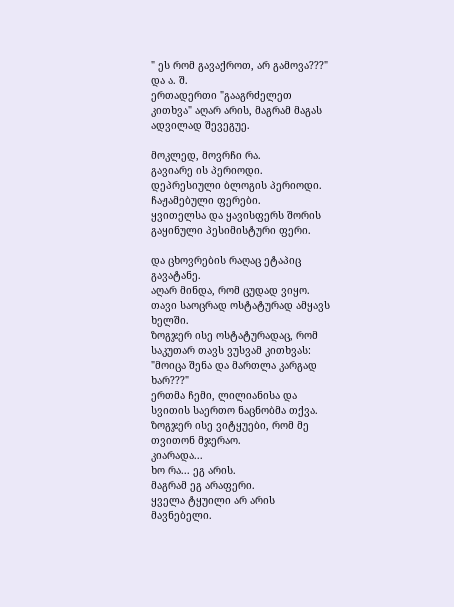" ეს რომ გავაქროთ, არ გამოვა???"
და ა. შ.
ერთადერთი "გააგრძელეთ კითხვა" აღარ არის, მაგრამ მაგას ადვილად შევეგუე.

მოკლედ, მოვრჩი რა.
გავიარე ის პერიოდი.
დეპრესიული ბლოგის პერიოდი.
ჩაჟამებული ფერები.
ყვითელსა და ყავისფერს შორის გაყინული პესიმისტური ფერი.

და ცხოვრების რაღაც ეტაპიც გავატანე.
აღარ მინდა, რომ ცუდად ვიყო.
თავი საოცრად ოსტატურად ამყავს ხელში.
ზოგჯერ ისე ოსტატურადაც, რომ საკუთარ თავს ვუსვამ კითხვას: "მოიცა შენა და მართლა კარგად ხარ???"
ერთმა ჩემი, ლილიანისა და სვითის საერთო ნაცნობმა თქვა. ზოგჯერ ისე ვიტყუები, რომ მე თვითონ მჯერაო.
კიარადა...
ხო რა... ეგ არის.
მაგრამ ეგ არაფერი.
ყველა ტყუილი არ არის მავნებელი.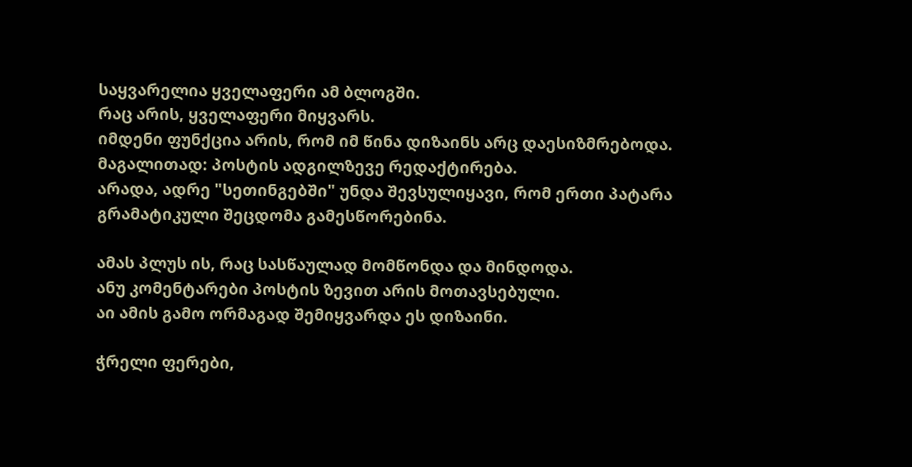საყვარელია ყველაფერი ამ ბლოგში.
რაც არის, ყველაფერი მიყვარს.
იმდენი ფუნქცია არის, რომ იმ წინა დიზაინს არც დაესიზმრებოდა.
მაგალითად: პოსტის ადგილზევე რედაქტირება.
არადა, ადრე "სეთინგებში" უნდა შევსულიყავი, რომ ერთი პატარა გრამატიკული შეცდომა გამესწორებინა.

ამას პლუს ის, რაც სასწაულად მომწონდა და მინდოდა.
ანუ კომენტარები პოსტის ზევით არის მოთავსებული.
აი ამის გამო ორმაგად შემიყვარდა ეს დიზაინი.

ჭრელი ფერები,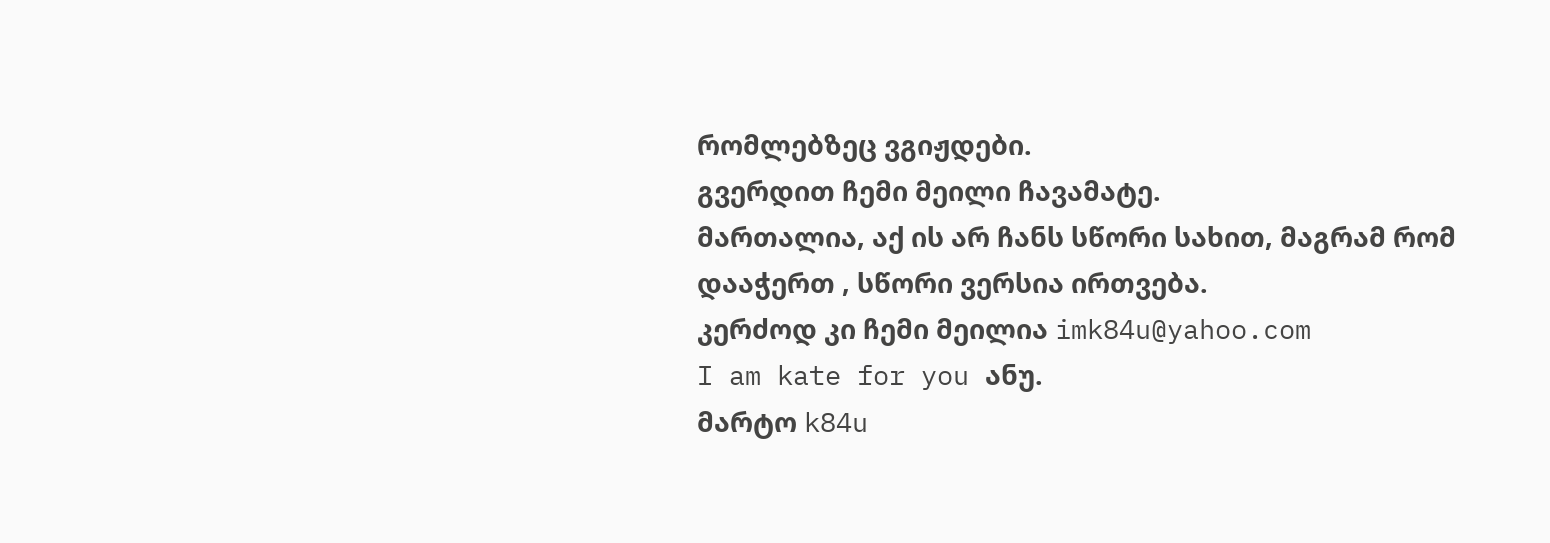რომლებზეც ვგიჟდები.
გვერდით ჩემი მეილი ჩავამატე.
მართალია, აქ ის არ ჩანს სწორი სახით, მაგრამ რომ დააჭერთ , სწორი ვერსია ირთვება.
კერძოდ კი ჩემი მეილია imk84u@yahoo.com
I am kate for you ანუ.
მარტო k84u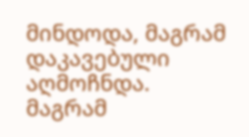მინდოდა, მაგრამ დაკავებული აღმოჩნდა.
მაგრამ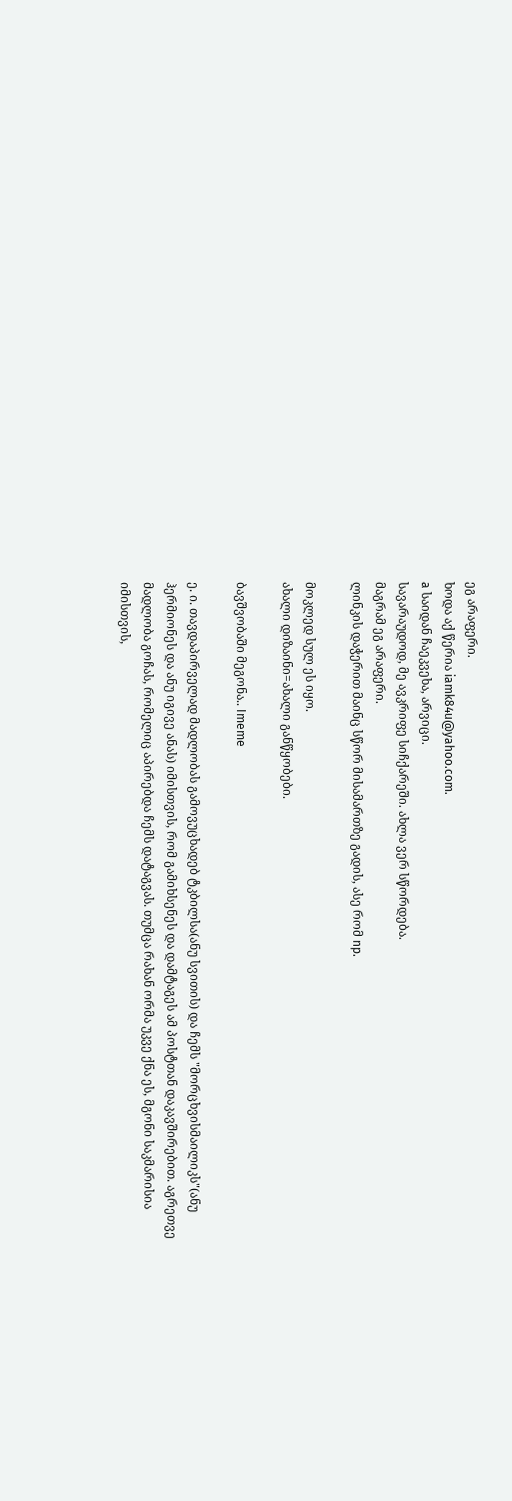ეგ არაფერი.
ხოდა აქ წერია iamk84u@yahoo.com.
a საიდან ჩაეკვეხა, არვიცი.
სავარაუდოდ, მე ავკრიფე სიჩქარეში. ახლა ვერ სწორდება.
მაგრამ ეგ არაფერი.
ლინკის დაჭერით მაინც სწორ მისამართზე გადის, ასე რომ np.

მოკლედ სულ ეს იყო.
ახალი დიზაინი=ახალი განწყობები.

ბავშვობაში მეგონა.. Imeme

ე. ი. თავდაპირველად მადლობას გამოვუცხადებ ტკბილსა(ანუ სვითის) და ჩემს "მორცხვისმაილიკს"(ანუ ჰერმიონეს და ანუ იგივე ანას) იმისთვის, რომ გამიხსენეს და დამტაგეს ამ პოსტთან დაკავშირებით. აგრეთვე მადლობა გოჩას, რომელიც აპირებდა ჩემს დატაგვას. თუმცა რახან ორმა უკვე ქნა ეს, მგონი საკმარისია იმისთვის,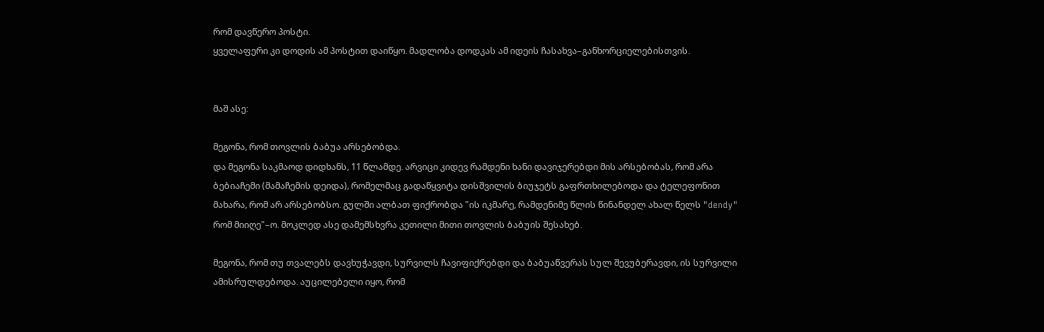რომ დავწერო პოსტი.
ყველაფერი კი დოდის ამ პოსტით დაიწყო. მადლობა დოდკას ამ იდეის ჩასახვა–განხორციელებისთვის.


მაშ ასე:

მეგონა, რომ თოვლის ბაბუა არსებობდა.
და მეგონა საკმაოდ დიდხანს, 11 წლამდე. არვიცი კიდევ რამდენი ხანი დავიჯერებდი მის არსებობას, რომ არა ბებიაჩემი (მამაჩემის დეიდა), რომელმაც გადაწყვიტა დისშვილის ბიუჯეტს გაფრთხილებოდა და ტელეფონით მახარა, რომ არ არსებობსო. გულში ალბათ ფიქრობდა "ის იკმარე, რამდენიმე წლის წინანდელ ახალ წელს "dendy" რომ მიიღე"–ო. მოკლედ ასე დამემსხვრა კეთილი მითი თოვლის ბაბუის შესახებ.

მეგონა, რომ თუ თვალებს დავხუჭავდი, სურვილს ჩავიფიქრებდი და ბაბუაწვერას სულ შევუბერავდი, ის სურვილი ამისრულდებოდა. აუცილებელი იყო, რომ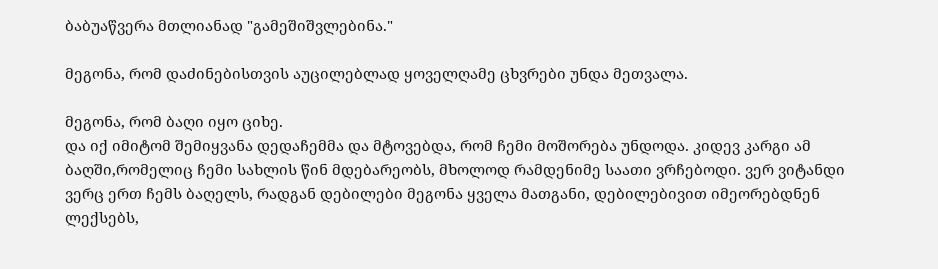ბაბუაწვერა მთლიანად "გამეშიშვლებინა."

მეგონა, რომ დაძინებისთვის აუცილებლად ყოველღამე ცხვრები უნდა მეთვალა.

მეგონა, რომ ბაღი იყო ციხე.
და იქ იმიტომ შემიყვანა დედაჩემმა და მტოვებდა, რომ ჩემი მოშორება უნდოდა. კიდევ კარგი ამ ბაღში,რომელიც ჩემი სახლის წინ მდებარეობს, მხოლოდ რამდენიმე საათი ვრჩებოდი. ვერ ვიტანდი ვერც ერთ ჩემს ბაღელს, რადგან დებილები მეგონა ყველა მათგანი, დებილებივით იმეორებდნენ ლექსებს,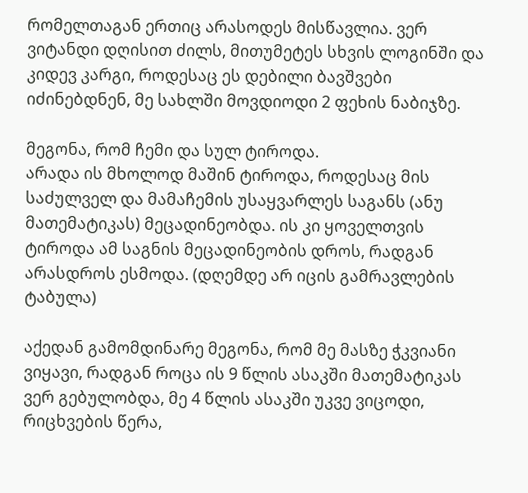რომელთაგან ერთიც არასოდეს მისწავლია. ვერ ვიტანდი დღისით ძილს, მითუმეტეს სხვის ლოგინში და კიდევ კარგი, როდესაც ეს დებილი ბავშვები იძინებდნენ, მე სახლში მოვდიოდი 2 ფეხის ნაბიჯზე.

მეგონა, რომ ჩემი და სულ ტიროდა.
არადა ის მხოლოდ მაშინ ტიროდა, როდესაც მის საძულველ და მამაჩემის უსაყვარლეს საგანს (ანუ მათემატიკას) მეცადინეობდა. ის კი ყოველთვის ტიროდა ამ საგნის მეცადინეობის დროს, რადგან არასდროს ესმოდა. (დღემდე არ იცის გამრავლების ტაბულა)

აქედან გამომდინარე მეგონა, რომ მე მასზე ჭკვიანი ვიყავი, რადგან როცა ის 9 წლის ასაკში მათემატიკას ვერ გებულობდა, მე 4 წლის ასაკში უკვე ვიცოდი, რიცხვების წერა,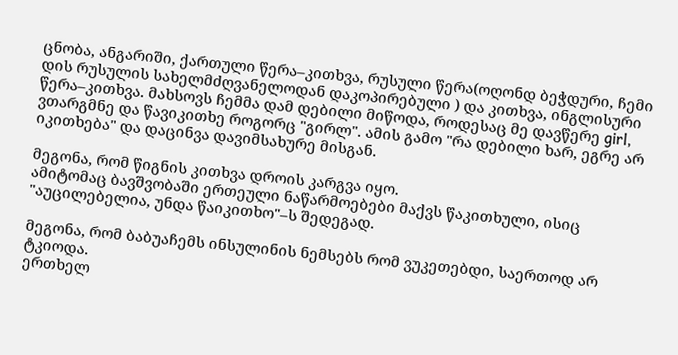ცნობა, ანგარიში, ქართული წერა–კითხვა, რუსული წერა(ოღონდ ბეჭდური, ჩემი დის რუსულის სახელმძღვანელოდან დაკოპირებული ) და კითხვა, ინგლისური წერა–კითხვა. მახსოვს ჩემმა დამ დებილი მიწოდა, როდესაც მე დავწერე girl, ვთარგმნე და წავიკითხე როგორც "გირლ". ამის გამო "რა დებილი ხარ, ეგრე არ იკითხება" და დაცინვა დავიმსახურე მისგან.

მეგონა, რომ წიგნის კითხვა დროის კარგვა იყო.
ამიტომაც ბავშვობაში ერთეული ნაწარმოებები მაქვს წაკითხული, ისიც "აუცილებელია, უნდა წაიკითხო"–ს შედეგად.

მეგონა, რომ ბაბუაჩემს ინსულინის ნემსებს რომ ვუკეთებდი, საერთოდ არ ტკიოდა.
ერთხელ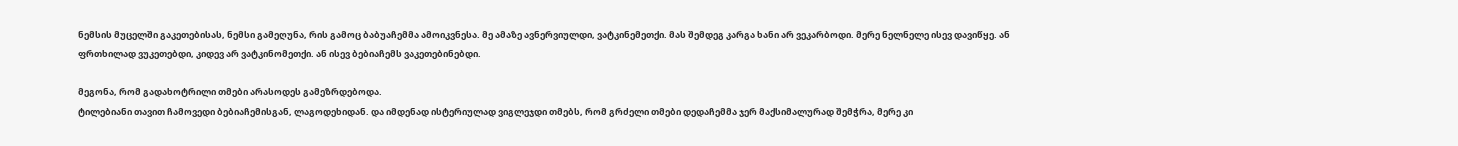ნემსის მუცელში გაკეთებისას, ნემსი გამეღუნა, რის გამოც ბაბუაჩემმა ამოიკვნესა. მე ამაზე ავნერვიულდი, ვატკინემეთქი. მას შემდეგ კარგა ხანი არ ვეკარბოდი. მერე ნელნელე ისევ დავიწყე. ან ფრთხილად ვუკეთებდი, კიდევ არ ვატკინომეთქი. ან ისევ ბებიაჩემს ვაკეთებინებდი.

მეგონა, რომ გადახოტრილი თმები არასოდეს გამეზრდებოდა.
ტილებიანი თავით ჩამოვედი ბებიაჩემისგან, ლაგოდეხიდან. და იმდენად ისტერიულად ვიგლეჯდი თმებს, რომ გრძელი თმები დედაჩემმა ჯერ მაქსიმალურად შემჭრა, მერე კი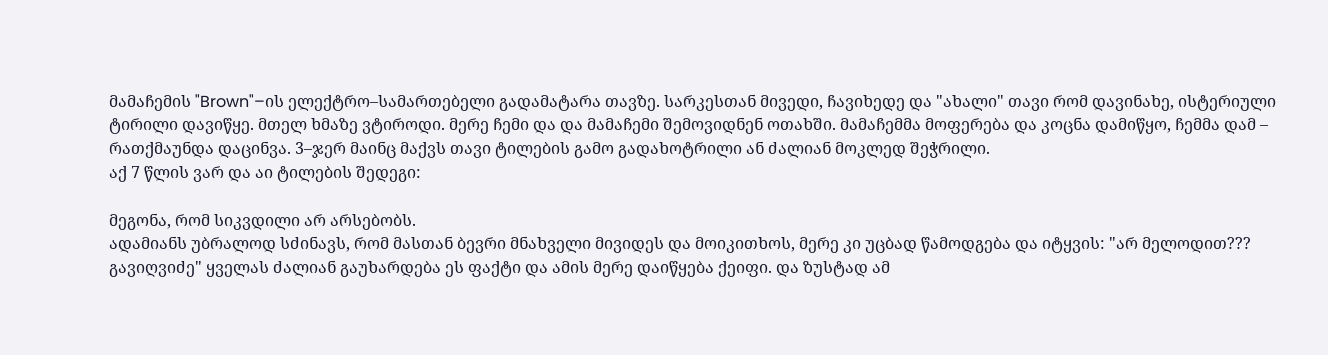მამაჩემის "Brown"–ის ელექტრო–სამართებელი გადამატარა თავზე. სარკესთან მივედი, ჩავიხედე და "ახალი" თავი რომ დავინახე, ისტერიული ტირილი დავიწყე. მთელ ხმაზე ვტიროდი. მერე ჩემი და და მამაჩემი შემოვიდნენ ოთახში. მამაჩემმა მოფერება და კოცნა დამიწყო, ჩემმა დამ – რათქმაუნდა დაცინვა. 3–ჯერ მაინც მაქვს თავი ტილების გამო გადახოტრილი ან ძალიან მოკლედ შეჭრილი.
აქ 7 წლის ვარ და აი ტილების შედეგი:

მეგონა, რომ სიკვდილი არ არსებობს.
ადამიანს უბრალოდ სძინავს, რომ მასთან ბევრი მნახველი მივიდეს და მოიკითხოს, მერე კი უცბად წამოდგება და იტყვის: "არ მელოდით??? გავიღვიძე" ყველას ძალიან გაუხარდება ეს ფაქტი და ამის მერე დაიწყება ქეიფი. და ზუსტად ამ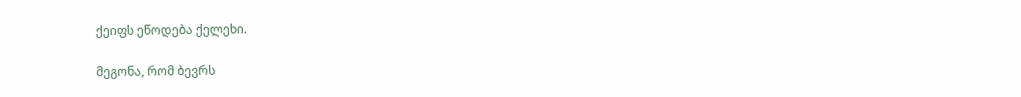ქეიფს ეწოდება ქელეხი.

მეგონა, რომ ბევრს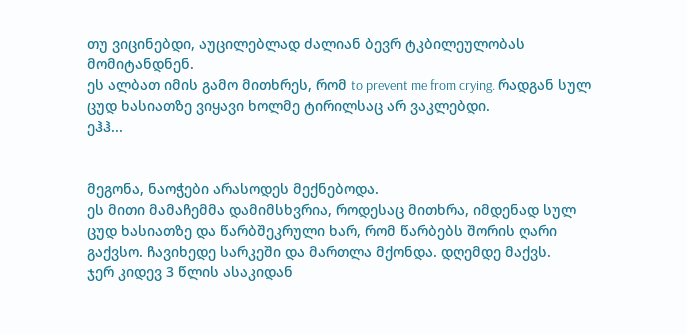თუ ვიცინებდი, აუცილებლად ძალიან ბევრ ტკბილეულობას მომიტანდნენ.
ეს ალბათ იმის გამო მითხრეს, რომ to prevent me from crying. რადგან სულ ცუდ ხასიათზე ვიყავი ხოლმე ტირილსაც არ ვაკლებდი.
ეჰჰ...


მეგონა, ნაოჭები არასოდეს მექნებოდა.
ეს მითი მამაჩემმა დამიმსხვრია, როდესაც მითხრა, იმდენად სულ ცუდ ხასიათზე და წარბშეკრული ხარ, რომ წარბებს შორის ღარი გაქვსო. ჩავიხედე სარკეში და მართლა მქონდა. დღემდე მაქვს.
ჯერ კიდევ 3 წლის ასაკიდან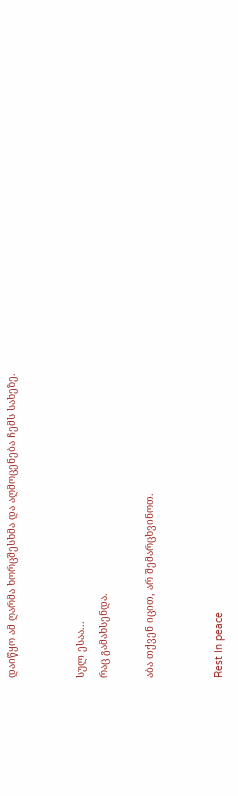დაიწყო ამ ღარმა ხორცშესხმა და აღმოცენება ჩემს სახეზე.


სულ ესაა...
რაც გამახსენდა.

აბა თქვენ იცით, არ შემარცხვინოთ.


Rest In peace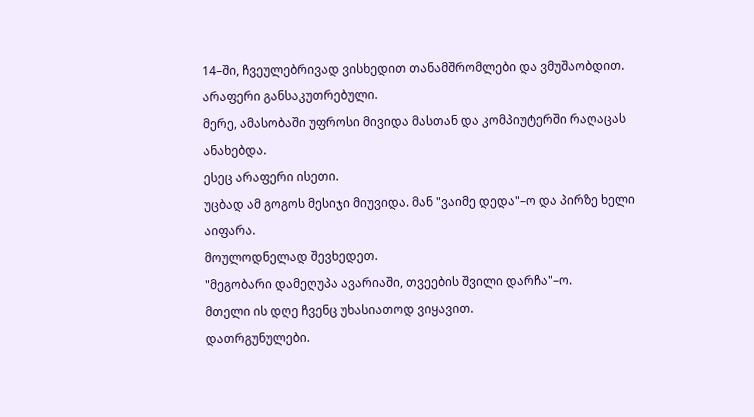14–ში, ჩვეულებრივად ვისხედით თანამშრომლები და ვმუშაობდით.
არაფერი განსაკუთრებული.
მერე, ამასობაში უფროსი მივიდა მასთან და კომპიუტერში რაღაცას ანახებდა.
ესეც არაფერი ისეთი.
უცბად ამ გოგოს მესიჯი მიუვიდა. მან "ვაიმე დედა"–ო და პირზე ხელი აიფარა.
მოულოდნელად შევხედეთ.
"მეგობარი დამეღუპა ავარიაში, თვეების შვილი დარჩა"–ო.
მთელი ის დღე ჩვენც უხასიათოდ ვიყავით.
დათრგუნულები.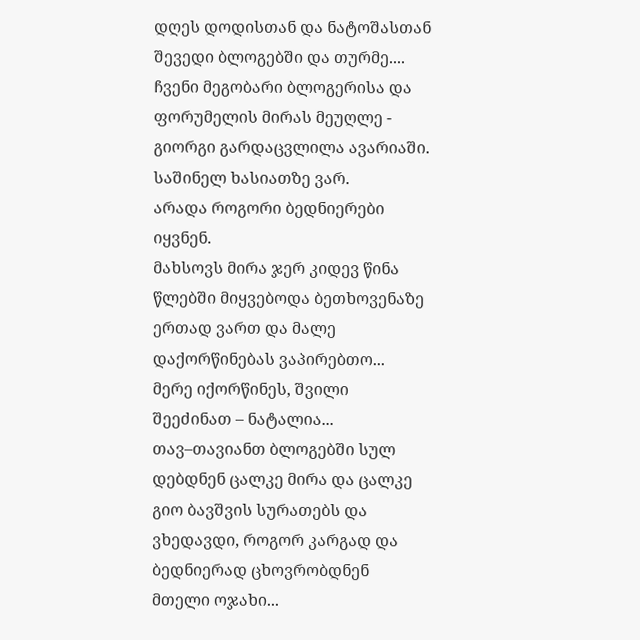დღეს დოდისთან და ნატოშასთან შევედი ბლოგებში და თურმე....
ჩვენი მეგობარი ბლოგერისა და ფორუმელის მირას მეუღლე - გიორგი გარდაცვლილა ავარიაში.
საშინელ ხასიათზე ვარ.
არადა როგორი ბედნიერები იყვნენ.
მახსოვს მირა ჯერ კიდევ წინა წლებში მიყვებოდა ბეთხოვენაზე ერთად ვართ და მალე დაქორწინებას ვაპირებთო...
მერე იქორწინეს, შვილი შეეძინათ – ნატალია...
თავ–თავიანთ ბლოგებში სულ დებდნენ ცალკე მირა და ცალკე გიო ბავშვის სურათებს და ვხედავდი, როგორ კარგად და ბედნიერად ცხოვრობდნენ მთელი ოჯახი...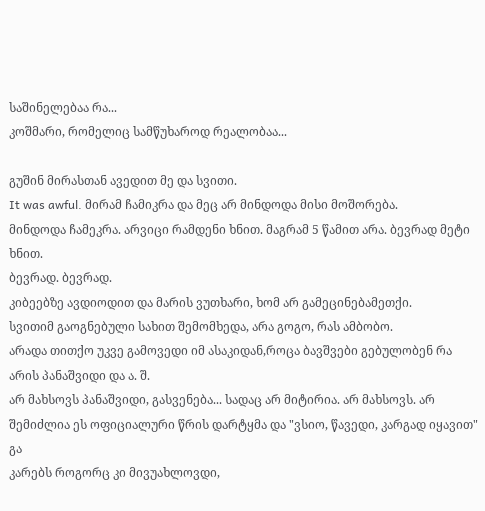საშინელებაა რა...
კოშმარი, რომელიც სამწუხაროდ რეალობაა...

გუშინ მირასთან ავედით მე და სვითი.
It was awful. მირამ ჩამიკრა და მეც არ მინდოდა მისი მოშორება.
მინდოდა ჩამეკრა. არვიცი რამდენი ხნით. მაგრამ 5 წამით არა. ბევრად მეტი ხნით.
ბევრად. ბევრად.
კიბეებზე ავდიოდით და მარის ვუთხარი, ხომ არ გამეცინებამეთქი.
სვითიმ გაოგნებული სახით შემომხედა, არა გოგო, რას ამბობო.
არადა თითქო უკვე გამოვედი იმ ასაკიდან,როცა ბავშვები გებულობენ რა არის პანაშვიდი და ა. შ.
არ მახსოვს პანაშვიდი, გასვენება... სადაც არ მიტირია. არ მახსოვს. არ შემიძლია ეს ოფიციალური წრის დარტყმა და "ვსიო, წავედი, კარგად იყავით" გა
კარებს როგორც კი მივუახლოვდი,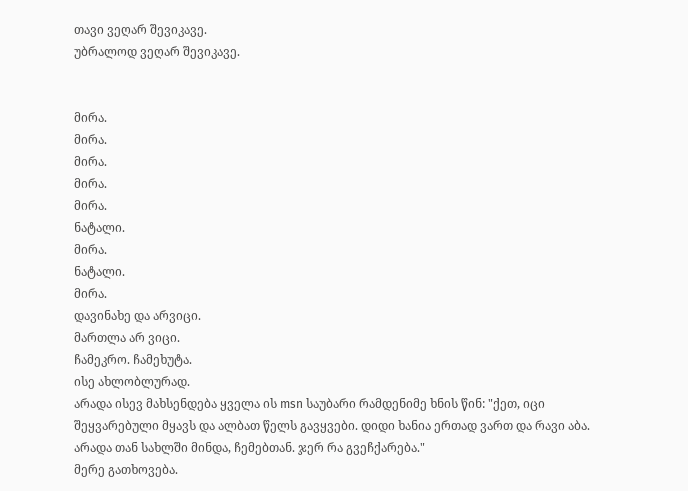თავი ვეღარ შევიკავე.
უბრალოდ ვეღარ შევიკავე.


მირა.
მირა.
მირა.
მირა.
მირა.
ნატალი.
მირა.
ნატალი.
მირა.
დავინახე და არვიცი.
მართლა არ ვიცი.
ჩამეკრო. ჩამეხუტა.
ისე ახლობლურად.
არადა ისევ მახსენდება ყველა ის msn საუბარი რამდენიმე ხნის წინ: "ქეთ, იცი შეყვარებული მყავს და ალბათ წელს გავყვები. დიდი ხანია ერთად ვართ და რავი აბა. არადა თან სახლში მინდა, ჩემებთან. ჯერ რა გვეჩქარება."
მერე გათხოვება.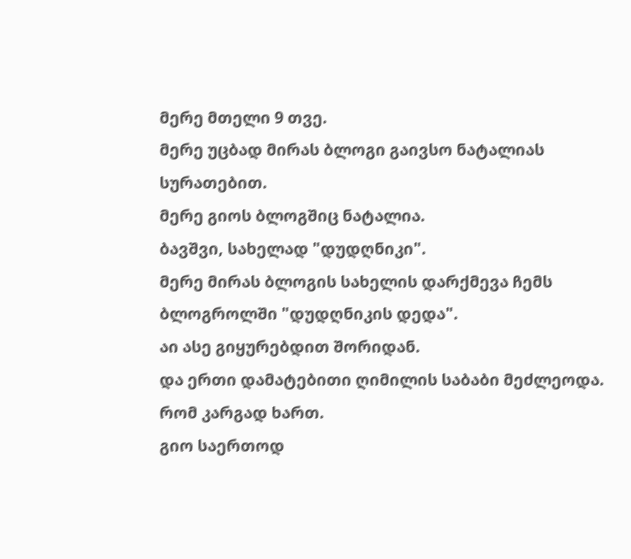მერე მთელი 9 თვე.
მერე უცბად მირას ბლოგი გაივსო ნატალიას სურათებით.
მერე გიოს ბლოგშიც ნატალია.
ბავშვი, სახელად "დუდღნიკი".
მერე მირას ბლოგის სახელის დარქმევა ჩემს ბლოგროლში "დუდღნიკის დედა".
აი ასე გიყურებდით შორიდან.
და ერთი დამატებითი ღიმილის საბაბი მეძლეოდა.
რომ კარგად ხართ.
გიო საერთოდ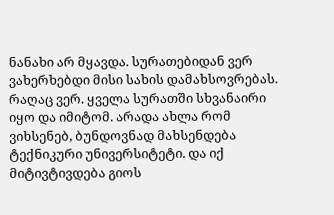ნანახი არ მყავდა. სურათებიდან ვერ ვახერხებდი მისი სახის დამახსოვრებას. რაღაც ვერ. ყველა სურათში სხვანაირი იყო და იმიტომ. არადა ახლა რომ ვიხსენებ, ბუნდოვნად მახსენდება ტექნიკური უნივერსიტეტი. და იქ მიტივტივდება გიოს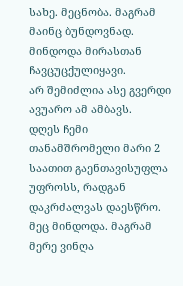სახე. მეცნობა. მაგრამ მაინც ბუნდოვნად.
მინდოდა მირასთან ჩავცუცქულიყავი.
არ შემიძლია ასე გვერდი ავუარო ამ ამბავს.
დღეს ჩემი თანამშრომელი მარი 2 საათით გაენთავისუფლა უფროსს, რადგან დაკრძალვას დაესწრო. მეც მინდოდა. მაგრამ მერე ვინღა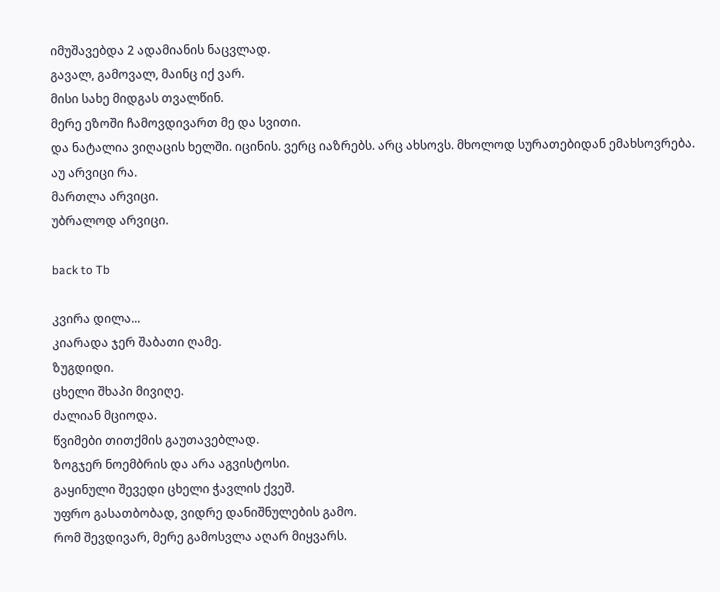იმუშავებდა 2 ადამიანის ნაცვლად.
გავალ, გამოვალ, მაინც იქ ვარ.
მისი სახე მიდგას თვალწინ.
მერე ეზოში ჩამოვდივართ მე და სვითი.
და ნატალია ვიღაცის ხელში. იცინის. ვერც იაზრებს. არც ახსოვს. მხოლოდ სურათებიდან ემახსოვრება.
აუ არვიცი რა.
მართლა არვიცი.
უბრალოდ არვიცი.

back to Tb

კვირა დილა...
კიარადა ჯერ შაბათი ღამე.
ზუგდიდი.
ცხელი შხაპი მივიღე.
ძალიან მციოდა.
წვიმები თითქმის გაუთავებლად.
ზოგჯერ ნოემბრის და არა აგვისტოსი.
გაყინული შევედი ცხელი ჭავლის ქვეშ.
უფრო გასათბობად, ვიდრე დანიშნულების გამო.
რომ შევდივარ, მერე გამოსვლა აღარ მიყვარს.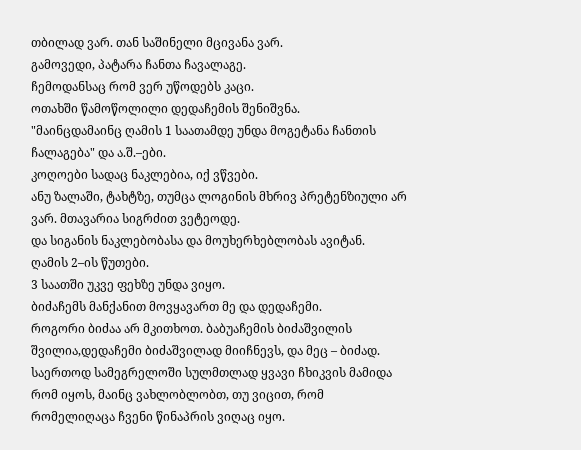თბილად ვარ. თან საშინელი მცივანა ვარ.
გამოვედი, პატარა ჩანთა ჩავალაგე.
ჩემოდანსაც რომ ვერ უწოდებს კაცი.
ოთახში წამოწოლილი დედაჩემის შენიშვნა.
"მაინცდამაინც ღამის 1 საათამდე უნდა მოგეტანა ჩანთის ჩალაგება" და ა.შ.–ები.
კოღოები სადაც ნაკლებია, იქ ვწვები.
ანუ ზალაში, ტახტზე, თუმცა ლოგინის მხრივ პრეტენზიული არ ვარ. მთავარია სიგრძით ვეტეოდე.
და სიგანის ნაკლებობასა და მოუხერხებლობას ავიტან.
ღამის 2–ის წუთები.
3 საათში უკვე ფეხზე უნდა ვიყო.
ბიძაჩემს მანქანით მოვყავართ მე და დედაჩემი.
როგორი ბიძაა არ მკითხოთ. ბაბუაჩემის ბიძაშვილის შვილია,დედაჩემი ბიძაშვილად მიიჩნევს, და მეც – ბიძად. საერთოდ სამეგრელოში სულმთლად ყვავი ჩხიკვის მამიდა რომ იყოს, მაინც ვახლობლობთ, თუ ვიცით, რომ რომელიღაცა ჩვენი წინაპრის ვიღაც იყო.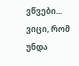ვწვები...
ვიცი, რომ უნდა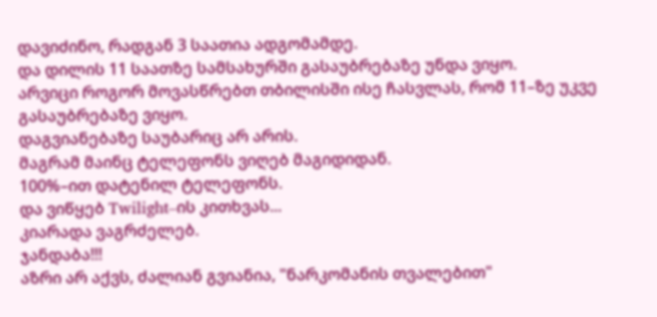დავიძინო, რადგან 3 საათია ადგომამდე.
და დილის 11 საათზე სამსახურში გასაუბრებაზე უნდა ვიყო.
არვიცი როგორ მოვასწრებთ თბილისში ისე ჩასვლას, რომ 11–ზე უკვე გასაუბრებაზე ვიყო.
დაგვიანებაზე საუბარიც არ არის.
მაგრამ მაინც ტელეფონს ვიღებ მაგიდიდან.
100%–ით დატენილ ტელეფონს.
და ვიწყებ Twilight–ის კითხვას...
კიარადა ვაგრძელებ.
ჯანდაბა!!!
აზრი არ აქვს, ძალიან გვიანია, "ნარკომანის თვალებით"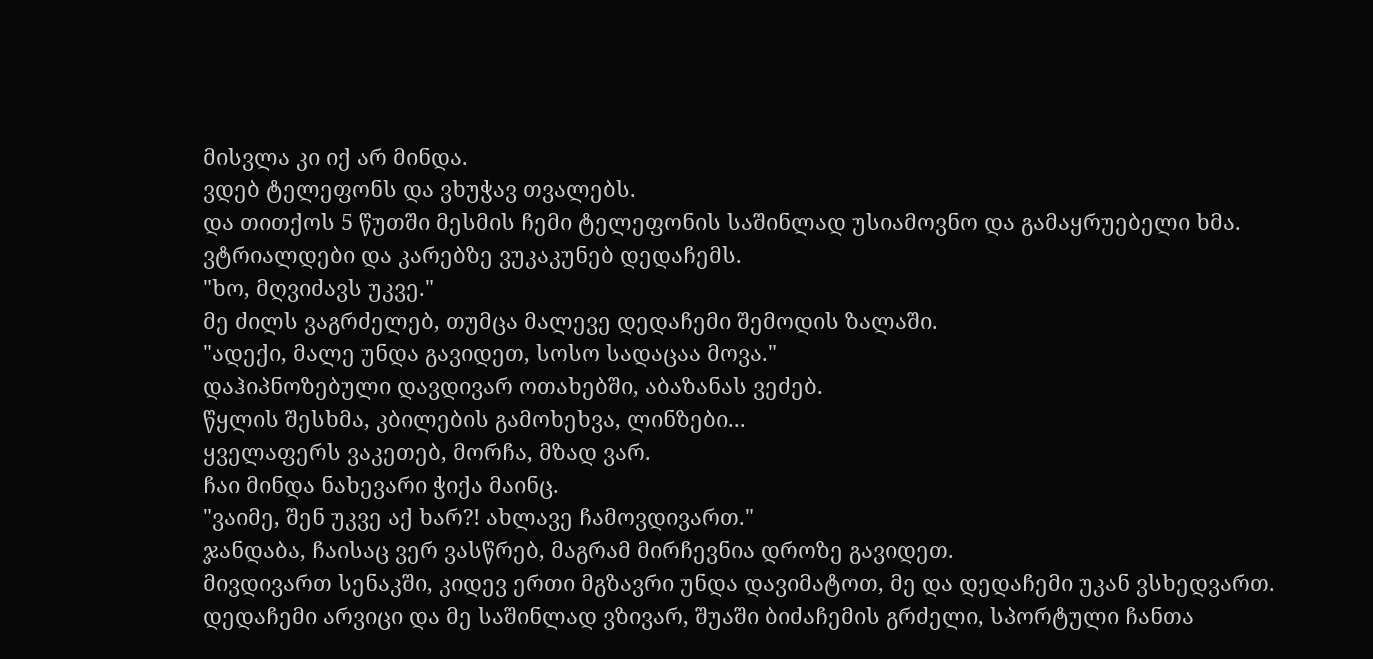მისვლა კი იქ არ მინდა.
ვდებ ტელეფონს და ვხუჭავ თვალებს.
და თითქოს 5 წუთში მესმის ჩემი ტელეფონის საშინლად უსიამოვნო და გამაყრუებელი ხმა.
ვტრიალდები და კარებზე ვუკაკუნებ დედაჩემს.
"ხო, მღვიძავს უკვე."
მე ძილს ვაგრძელებ, თუმცა მალევე დედაჩემი შემოდის ზალაში.
"ადექი, მალე უნდა გავიდეთ, სოსო სადაცაა მოვა."
დაჰიპნოზებული დავდივარ ოთახებში, აბაზანას ვეძებ.
წყლის შესხმა, კბილების გამოხეხვა, ლინზები...
ყველაფერს ვაკეთებ, მორჩა, მზად ვარ.
ჩაი მინდა ნახევარი ჭიქა მაინც.
"ვაიმე, შენ უკვე აქ ხარ?! ახლავე ჩამოვდივართ."
ჯანდაბა, ჩაისაც ვერ ვასწრებ, მაგრამ მირჩევნია დროზე გავიდეთ.
მივდივართ სენაკში, კიდევ ერთი მგზავრი უნდა დავიმატოთ, მე და დედაჩემი უკან ვსხედვართ.
დედაჩემი არვიცი და მე საშინლად ვზივარ, შუაში ბიძაჩემის გრძელი, სპორტული ჩანთა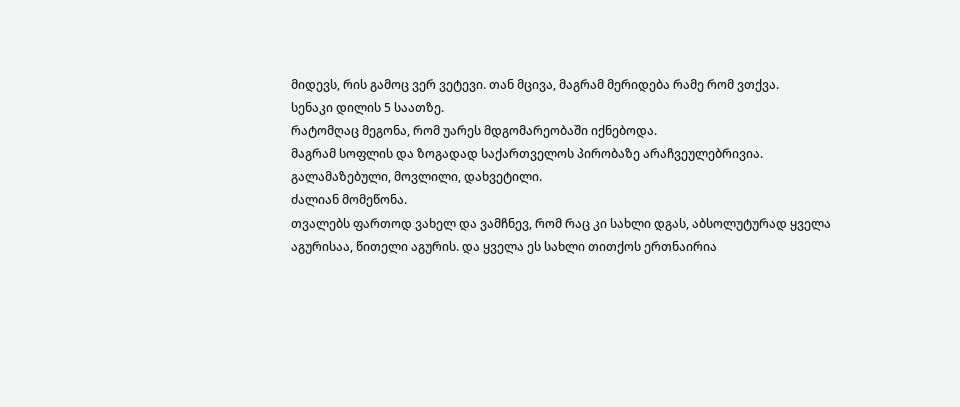მიდევს, რის გამოც ვერ ვეტევი. თან მცივა, მაგრამ მერიდება რამე რომ ვთქვა.
სენაკი დილის 5 საათზე.
რატომღაც მეგონა, რომ უარეს მდგომარეობაში იქნებოდა.
მაგრამ სოფლის და ზოგადად საქართველოს პირობაზე არაჩვეულებრივია.
გალამაზებული, მოვლილი, დახვეტილი.
ძალიან მომეწონა.
თვალებს ფართოდ ვახელ და ვამჩნევ, რომ რაც კი სახლი დგას, აბსოლუტურად ყველა აგურისაა, წითელი აგურის. და ყველა ეს სახლი თითქოს ერთნაირია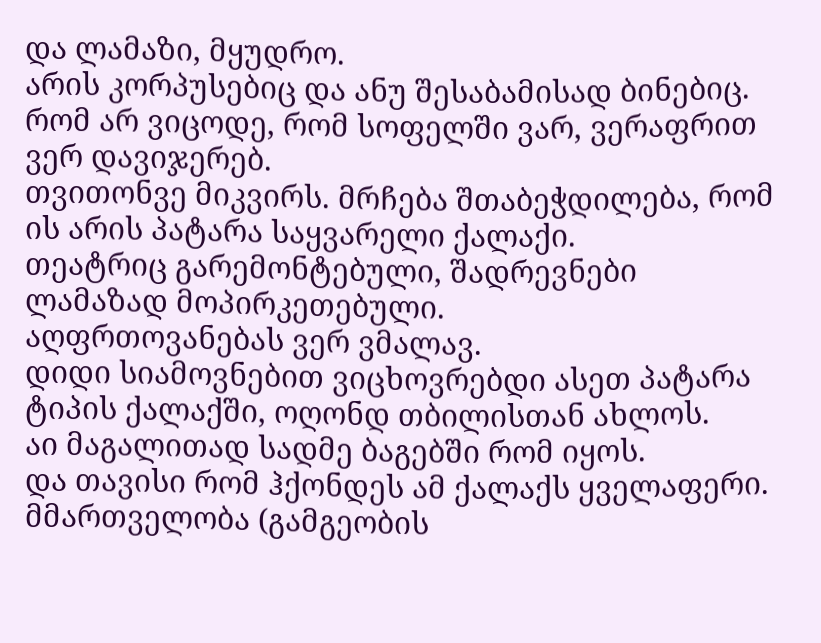და ლამაზი, მყუდრო.
არის კორპუსებიც და ანუ შესაბამისად ბინებიც.
რომ არ ვიცოდე, რომ სოფელში ვარ, ვერაფრით ვერ დავიჯერებ.
თვითონვე მიკვირს. მრჩება შთაბეჭდილება, რომ ის არის პატარა საყვარელი ქალაქი.
თეატრიც გარემონტებული, შადრევნები ლამაზად მოპირკეთებული.
აღფრთოვანებას ვერ ვმალავ.
დიდი სიამოვნებით ვიცხოვრებდი ასეთ პატარა ტიპის ქალაქში, ოღონდ თბილისთან ახლოს.
აი მაგალითად სადმე ბაგებში რომ იყოს.
და თავისი რომ ჰქონდეს ამ ქალაქს ყველაფერი.
მმართველობა (გამგეობის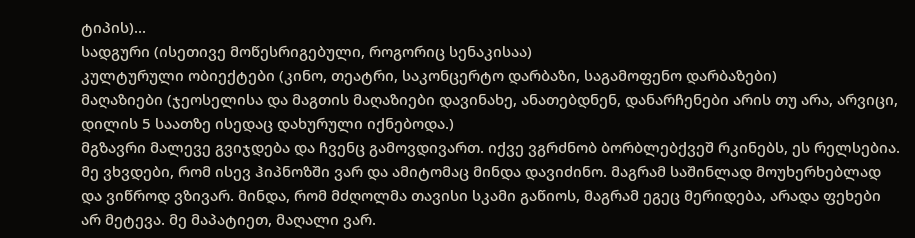ტიპის)...
სადგური (ისეთივე მოწესრიგებული, როგორიც სენაკისაა)
კულტურული ობიექტები (კინო, თეატრი, საკონცერტო დარბაზი, საგამოფენო დარბაზები)
მაღაზიები (ჯეოსელისა და მაგთის მაღაზიები დავინახე, ანათებდნენ, დანარჩენები არის თუ არა, არვიცი, დილის 5 საათზე ისედაც დახურული იქნებოდა.)
მგზავრი მალევე გვიჯდება და ჩვენც გამოვდივართ. იქვე ვგრძნობ ბორბლებქვეშ რკინებს, ეს რელსებია. მე ვხვდები, რომ ისევ ჰიპნოზში ვარ და ამიტომაც მინდა დავიძინო. მაგრამ საშინლად მოუხერხებლად და ვიწროდ ვზივარ. მინდა, რომ მძღოლმა თავისი სკამი გაწიოს, მაგრამ ეგეც მერიდება, არადა ფეხები არ მეტევა. მე მაპატიეთ, მაღალი ვარ.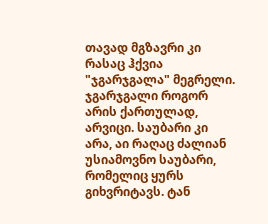თავად მგზავრი კი რასაც ჰქვია "ჯგარჯგალა" მეგრელი. ჯგარჯგალი როგორ არის ქართულად, არვიცი. საუბარი კი არა, აი რაღაც ძალიან უსიამოვნო საუბარი, რომელიც ყურს გიხვრიტავს. ტან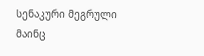სენაკური მეგრული მაინც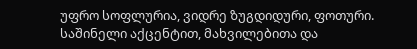უფრო სოფლურია, ვიდრე ზუგდიდური, ფოთური. საშინელი აქცენტით, მახვილებითა და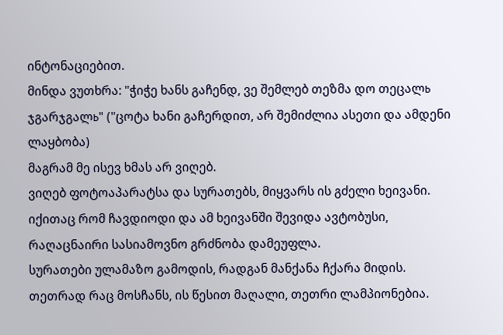ინტონაციებით.
მინდა ვუთხრა: "ჭიჭე ხანს გაჩენდ, ვე შემლებ თეზმა დო თეცალь ჯგარჯგალь" ("ცოტა ხანი გაჩერდით, არ შემიძლია ასეთი და ამდენი ლაყბობა)
მაგრამ მე ისევ ხმას არ ვიღებ.
ვიღებ ფოტოაპარატსა და სურათებს, მიყვარს ის გძელი ხეივანი.
იქითაც რომ ჩავდიოდი და ამ ხეივანში შევიდა ავტობუსი, რაღაცნაირი სასიამოვნო გრძნობა დამეუფლა.
სურათები ულამაზო გამოდის, რადგან მანქანა ჩქარა მიდის.
თეთრად რაც მოსჩანს, ის წესით მაღალი, თეთრი ლამპიონებია.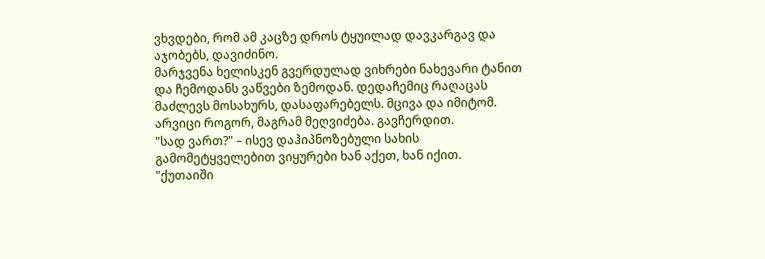ვხვდები, რომ ამ კაცზე დროს ტყუილად დავკარგავ და აჯობებს, დავიძინო.
მარჯვენა ხელისკენ გვერდულად ვიხრები ნახევარი ტანით და ჩემოდანს ვაწვები ზემოდან. დედაჩემიც რაღაცას მაძლევს მოსახურს, დასაფარებელს. მცივა და იმიტომ.
არვიცი როგორ, მაგრამ მეღვიძება. გავჩერდით.
"სად ვართ?" – ისევ დაჰიპნოზებული სახის გამომეტყველებით ვიყურები ხან აქეთ, ხან იქით.
"ქუთაიში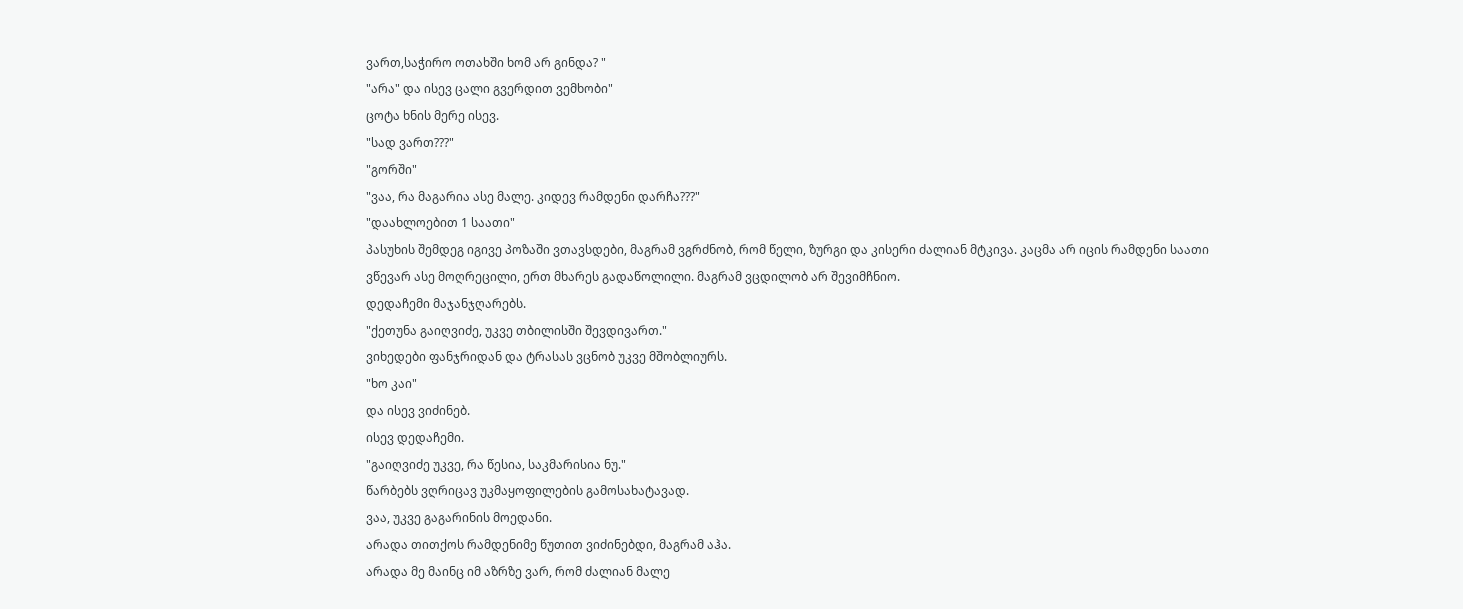ვართ,საჭირო ოთახში ხომ არ გინდა? "
"არა" და ისევ ცალი გვერდით ვემხობი"
ცოტა ხნის მერე ისევ.
"სად ვართ???"
"გორში"
"ვაა, რა მაგარია ასე მალე. კიდევ რამდენი დარჩა???"
"დაახლოებით 1 საათი"
პასუხის შემდეგ იგივე პოზაში ვთავსდები, მაგრამ ვგრძნობ, რომ წელი, ზურგი და კისერი ძალიან მტკივა. კაცმა არ იცის რამდენი საათი ვწევარ ასე მოღრეცილი, ერთ მხარეს გადაწოლილი. მაგრამ ვცდილობ არ შევიმჩნიო.
დედაჩემი მაჯანჯღარებს.
"ქეთუნა გაიღვიძე, უკვე თბილისში შევდივართ."
ვიხედები ფანჯრიდან და ტრასას ვცნობ უკვე მშობლიურს.
"ხო კაი"
და ისევ ვიძინებ.
ისევ დედაჩემი.
"გაიღვიძე უკვე, რა წესია, საკმარისია ნუ."
წარბებს ვღრიცავ უკმაყოფილების გამოსახატავად.
ვაა, უკვე გაგარინის მოედანი.
არადა თითქოს რამდენიმე წუთით ვიძინებდი, მაგრამ აჰა.
არადა მე მაინც იმ აზრზე ვარ, რომ ძალიან მალე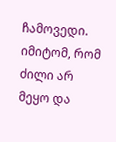ჩამოვედი. იმიტომ, რომ ძილი არ მეყო და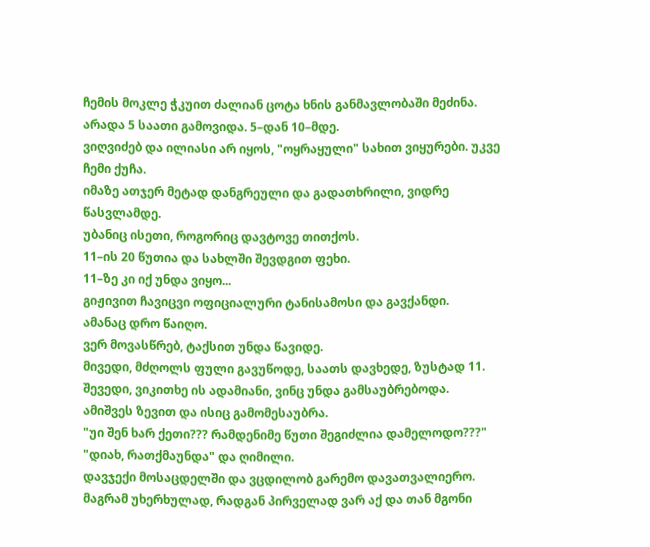ჩემის მოკლე ჭკუით ძალიან ცოტა ხნის განმავლობაში მეძინა. არადა 5 საათი გამოვიდა. 5–დან 10–მდე.
ვიღვიძებ და ილიასი არ იყოს, "ოყრაყული" სახით ვიყურები. უკვე ჩემი ქუჩა.
იმაზე ათჯერ მეტად დანგრეული და გადათხრილი, ვიდრე წასვლამდე.
უბანიც ისეთი, როგორიც დავტოვე თითქოს.
11–ის 20 წუთია და სახლში შევდგით ფეხი.
11–ზე კი იქ უნდა ვიყო...
გიჟივით ჩავიცვი ოფიციალური ტანისამოსი და გავქანდი.
ამანაც დრო წაიღო.
ვერ მოვასწრებ, ტაქსით უნდა წავიდე.
მივედი, მძღოლს ფული გავუწოდე, საათს დავხედე, ზუსტად 11.
შევედი, ვიკითხე ის ადამიანი, ვინც უნდა გამსაუბრებოდა.
ამიშვეს ზევით და ისიც გამომესაუბრა.
"უი შენ ხარ ქეთი??? რამდენიმე წუთი შეგიძლია დამელოდო???"
"დიახ, რათქმაუნდა" და ღიმილი.
დავჯექი მოსაცდელში და ვცდილობ გარემო დავათვალიერო.
მაგრამ უხერხულად, რადგან პირველად ვარ აქ და თან მგონი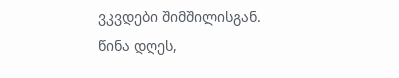ვკვდები შიმშილისგან.
წინა დღეს,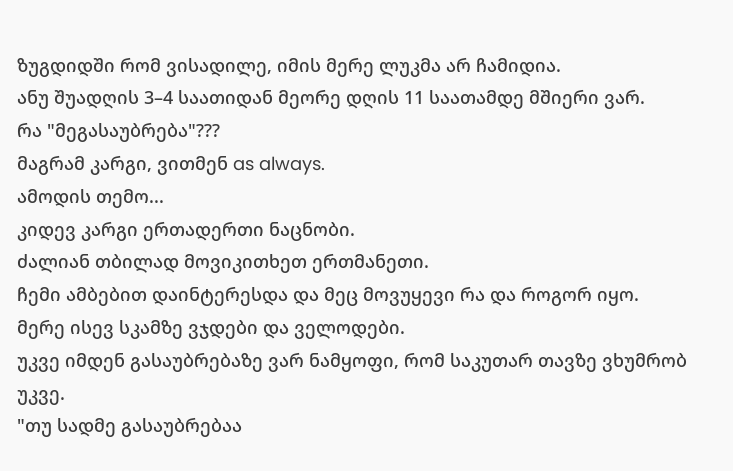ზუგდიდში რომ ვისადილე, იმის მერე ლუკმა არ ჩამიდია.
ანუ შუადღის 3–4 საათიდან მეორე დღის 11 საათამდე მშიერი ვარ.
რა "მეგასაუბრება"???
მაგრამ კარგი, ვითმენ as always.
ამოდის თემო...
კიდევ კარგი ერთადერთი ნაცნობი.
ძალიან თბილად მოვიკითხეთ ერთმანეთი.
ჩემი ამბებით დაინტერესდა და მეც მოვუყევი რა და როგორ იყო.
მერე ისევ სკამზე ვჯდები და ველოდები.
უკვე იმდენ გასაუბრებაზე ვარ ნამყოფი, რომ საკუთარ თავზე ვხუმრობ უკვე.
"თუ სადმე გასაუბრებაა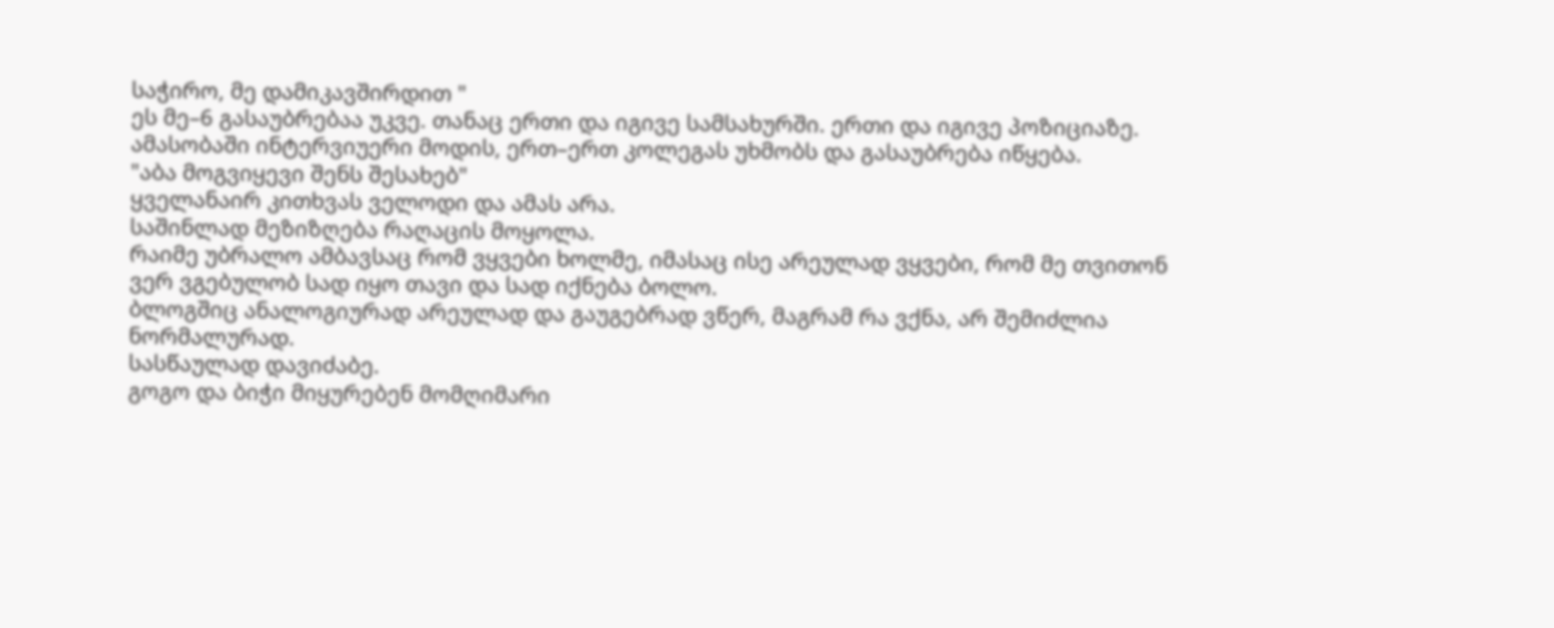საჭირო, მე დამიკავშირდით "
ეს მე–6 გასაუბრებაა უკვე. თანაც ერთი და იგივე სამსახურში. ერთი და იგივე პოზიციაზე.
ამასობაში ინტერვიუერი მოდის, ერთ–ერთ კოლეგას უხმობს და გასაუბრება იწყება.
"აბა მოგვიყევი შენს შესახებ"
ყველანაირ კითხვას ველოდი და ამას არა.
საშინლად მეზიზღება რაღაცის მოყოლა.
რაიმე უბრალო ამბავსაც რომ ვყვები ხოლმე, იმასაც ისე არეულად ვყვები, რომ მე თვითონ ვერ ვგებულობ სად იყო თავი და სად იქნება ბოლო.
ბლოგშიც ანალოგიურად არეულად და გაუგებრად ვწერ, მაგრამ რა ვქნა, არ შემიძლია ნორმალურად.
სასწაულად დავიძაბე.
გოგო და ბიჭი მიყურებენ მომღიმარი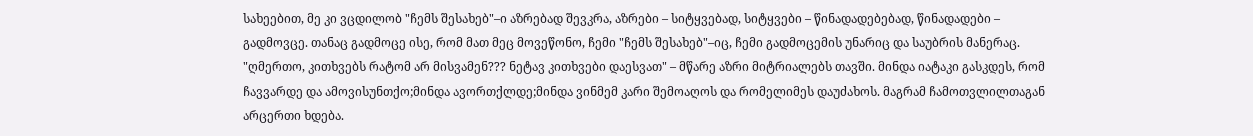სახეებით, მე კი ვცდილობ "ჩემს შესახებ"–ი აზრებად შევკრა, აზრები – სიტყვებად, სიტყვები – წინადადებებად, წინადადები – გადმოვცე. თანაც გადმოცე ისე, რომ მათ მეც მოვეწონო, ჩემი "ჩემს შესახებ"–იც, ჩემი გადმოცემის უნარიც და საუბრის მანერაც.
"ღმერთო, კითხვებს რატომ არ მისვამენ??? ნეტავ კითხვები დაესვათ" – მწარე აზრი მიტრიალებს თავში. მინდა იატაკი გასკდეს, რომ ჩავვარდე და ამოვისუნთქო;მინდა ავორთქლდე;მინდა ვინმემ კარი შემოაღოს და რომელიმეს დაუძახოს. მაგრამ ჩამოთვლილთაგან არცერთი ხდება.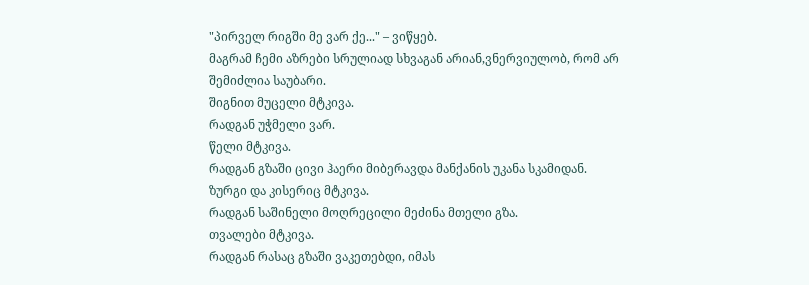"პირველ რიგში მე ვარ ქე..." – ვიწყებ.
მაგრამ ჩემი აზრები სრულიად სხვაგან არიან,ვნერვიულობ, რომ არ შემიძლია საუბარი.
შიგნით მუცელი მტკივა.
რადგან უჭმელი ვარ.
წელი მტკივა.
რადგან გზაში ცივი ჰაერი მიბერავდა მანქანის უკანა სკამიდან.
ზურგი და კისერიც მტკივა.
რადგან საშინელი მოღრეცილი მეძინა მთელი გზა.
თვალები მტკივა.
რადგან რასაც გზაში ვაკეთებდი, იმას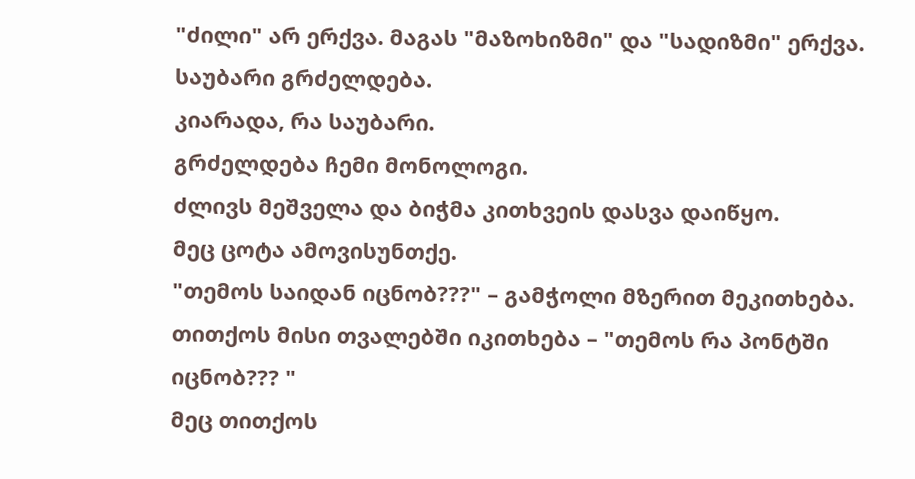"ძილი" არ ერქვა. მაგას "მაზოხიზმი" და "სადიზმი" ერქვა.
საუბარი გრძელდება.
კიარადა, რა საუბარი.
გრძელდება ჩემი მონოლოგი.
ძლივს მეშველა და ბიჭმა კითხვეის დასვა დაიწყო.
მეც ცოტა ამოვისუნთქე.
"თემოს საიდან იცნობ???" – გამჭოლი მზერით მეკითხება. თითქოს მისი თვალებში იკითხება – "თემოს რა პონტში იცნობ??? "
მეც თითქოს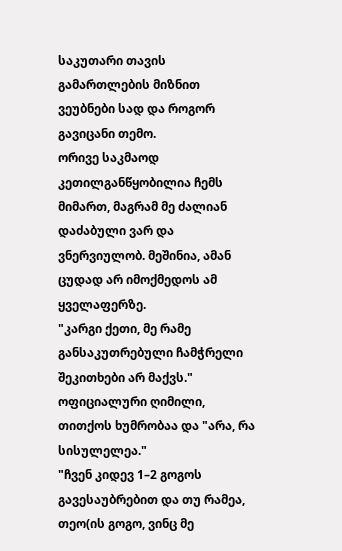საკუთარი თავის გამართლების მიზნით ვეუბნები სად და როგორ გავიცანი თემო.
ორივე საკმაოდ კეთილგანწყობილია ჩემს მიმართ, მაგრამ მე ძალიან დაძაბული ვარ და ვნერვიულობ. მეშინია, ამან ცუდად არ იმოქმედოს ამ ყველაფერზე.
"კარგი ქეთი, მე რამე განსაკუთრებული ჩამჭრელი შეკითხები არ მაქვს."
ოფიციალური ღიმილი, თითქოს ხუმრობაა და "არა, რა სისულელეა."
"ჩვენ კიდევ 1–2 გოგოს გავესაუბრებით და თუ რამეა, თეო(ის გოგო, ვინც მე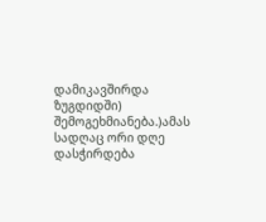დამიკავშირდა ზუგდიდში) შემოგეხმიანება.)ამას სადღაც ორი დღე დასჭირდება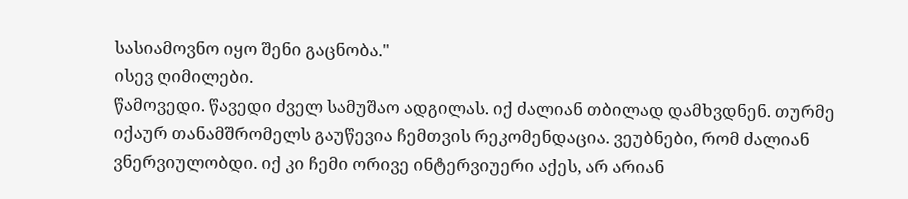სასიამოვნო იყო შენი გაცნობა."
ისევ ღიმილები.
წამოვედი. წავედი ძველ სამუშაო ადგილას. იქ ძალიან თბილად დამხვდნენ. თურმე იქაურ თანამშრომელს გაუწევია ჩემთვის რეკომენდაცია. ვეუბნები, რომ ძალიან ვნერვიულობდი. იქ კი ჩემი ორივე ინტერვიუერი აქეს, არ არიან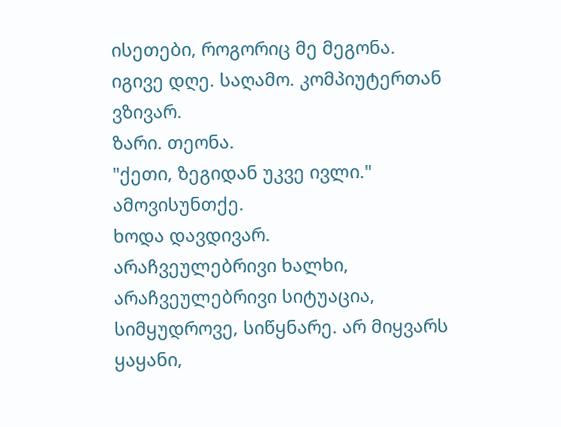ისეთები, როგორიც მე მეგონა.
იგივე დღე. საღამო. კომპიუტერთან ვზივარ.
ზარი. თეონა.
"ქეთი, ზეგიდან უკვე ივლი."
ამოვისუნთქე.
ხოდა დავდივარ.
არაჩვეულებრივი ხალხი, არაჩვეულებრივი სიტუაცია, სიმყუდროვე, სიწყნარე. არ მიყვარს ყაყანი,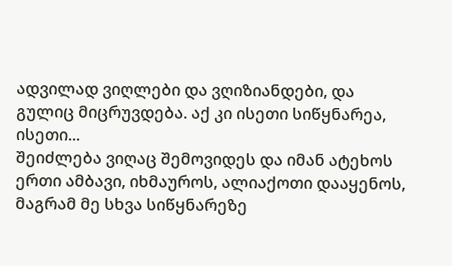ადვილად ვიღლები და ვღიზიანდები, და გულიც მიცრუვდება. აქ კი ისეთი სიწყნარეა, ისეთი...
შეიძლება ვიღაც შემოვიდეს და იმან ატეხოს ერთი ამბავი, იხმაუროს, ალიაქოთი დააყენოს, მაგრამ მე სხვა სიწყნარეზე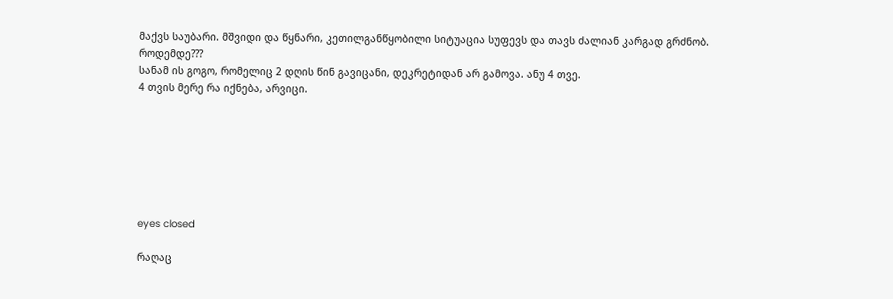მაქვს საუბარი. მშვიდი და წყნარი, კეთილგანწყობილი სიტუაცია სუფევს და თავს ძალიან კარგად გრძნობ.
როდემდე???
სანამ ის გოგო, რომელიც 2 დღის წინ გავიცანი, დეკრეტიდან არ გამოვა. ანუ 4 თვე.
4 თვის მერე რა იქნება, არვიცი.







eyes closed

რაღაც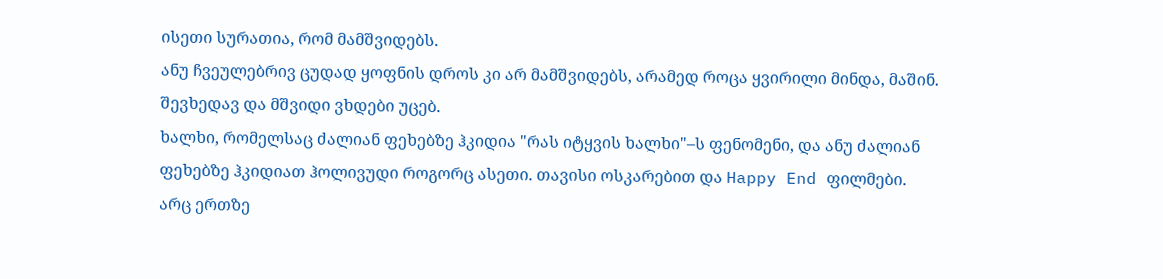ისეთი სურათია, რომ მამშვიდებს.
ანუ ჩვეულებრივ ცუდად ყოფნის დროს კი არ მამშვიდებს, არამედ როცა ყვირილი მინდა, მაშინ.
შევხედავ და მშვიდი ვხდები უცებ.
ხალხი, რომელსაც ძალიან ფეხებზე ჰკიდია "რას იტყვის ხალხი"–ს ფენომენი, და ანუ ძალიან ფეხებზე ჰკიდიათ ჰოლივუდი როგორც ასეთი. თავისი ოსკარებით და Happy End ფილმები.
არც ერთზე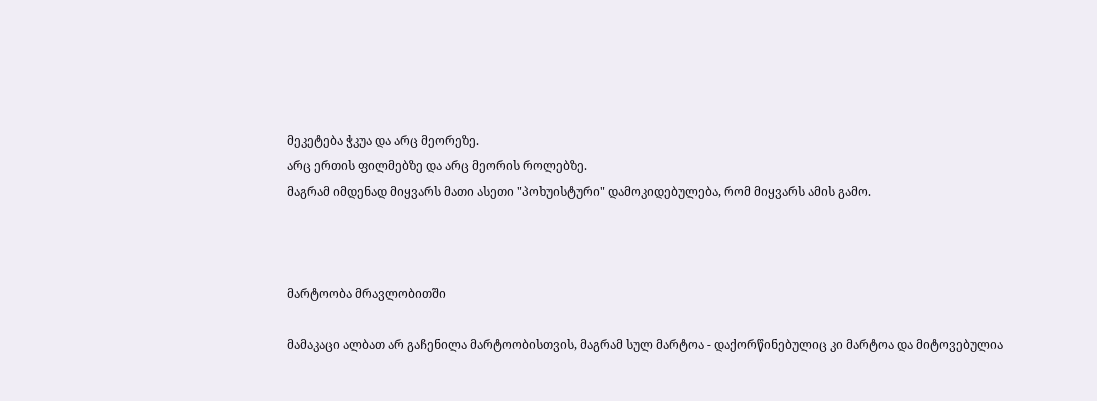მეკეტება ჭკუა და არც მეორეზე.
არც ერთის ფილმებზე და არც მეორის როლებზე.
მაგრამ იმდენად მიყვარს მათი ასეთი "პოხუისტური" დამოკიდებულება, რომ მიყვარს ამის გამო.



მარტოობა მრავლობითში

მამაკაცი ალბათ არ გაჩენილა მარტოობისთვის, მაგრამ სულ მარტოა - დაქორწინებულიც კი მარტოა და მიტოვებულია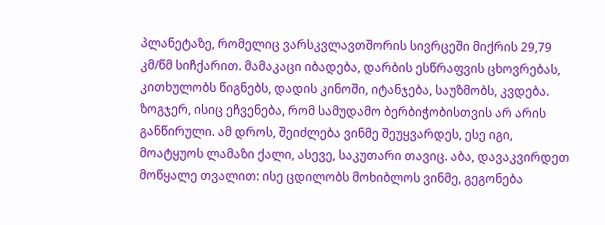პლანეტაზე, რომელიც ვარსკვლავთშორის სივრცეში მიქრის 29,79 კმ/წმ სიჩქარით. მამაკაცი იბადება, დარბის ესწრაფვის ცხოვრებას, კითხულობს წიგნებს, დადის კინოში, იტანჯება, საუზმობს, კვდება. ზოგჯერ, ისიც ეჩვენება, რომ სამუდამო ბერბიჭობისთვის არ არის განწირული. ამ დროს, შეიძლება ვინმე შეუყვარდეს, ესე იგი, მოატყუოს ლამაზი ქალი, ასევე, საკუთარი თავიც. აბა, დავაკვირდეთ მოწყალე თვალით: ისე ცდილობს მოხიბლოს ვინმე, გეგონება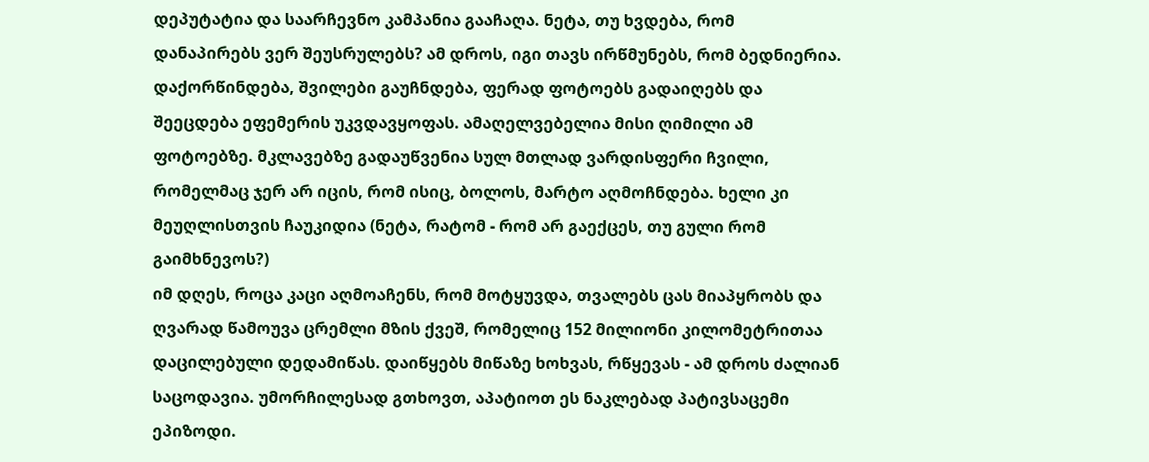დეპუტატია და საარჩევნო კამპანია გააჩაღა. ნეტა, თუ ხვდება, რომ დანაპირებს ვერ შეუსრულებს? ამ დროს, იგი თავს ირწმუნებს, რომ ბედნიერია. დაქორწინდება, შვილები გაუჩნდება, ფერად ფოტოებს გადაიღებს და შეეცდება ეფემერის უკვდავყოფას. ამაღელვებელია მისი ღიმილი ამ ფოტოებზე. მკლავებზე გადაუწვენია სულ მთლად ვარდისფერი ჩვილი, რომელმაც ჯერ არ იცის, რომ ისიც, ბოლოს, მარტო აღმოჩნდება. ხელი კი მეუღლისთვის ჩაუკიდია (ნეტა, რატომ - რომ არ გაექცეს, თუ გული რომ გაიმხნევოს?)
იმ დღეს, როცა კაცი აღმოაჩენს, რომ მოტყუვდა, თვალებს ცას მიაპყრობს და ღვარად წამოუვა ცრემლი მზის ქვეშ, რომელიც 152 მილიონი კილომეტრითაა დაცილებული დედამიწას. დაიწყებს მიწაზე ხოხვას, რწყევას - ამ დროს ძალიან საცოდავია. უმორჩილესად გთხოვთ, აპატიოთ ეს ნაკლებად პატივსაცემი ეპიზოდი.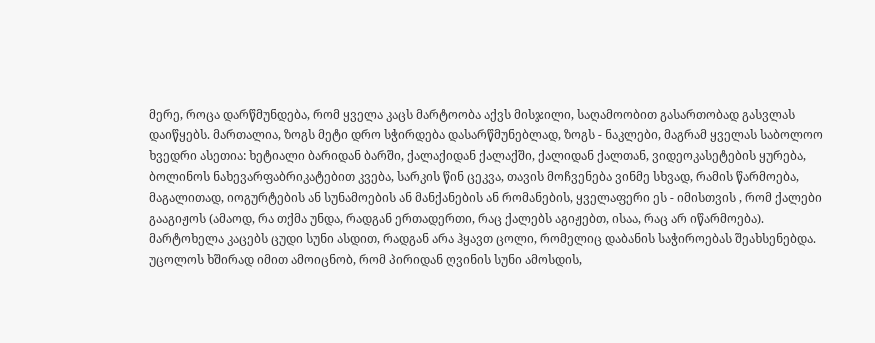მერე, როცა დარწმუნდება, რომ ყველა კაცს მარტოობა აქვს მისჯილი, საღამოობით გასართობად გასვლას დაიწყებს. მართალია, ზოგს მეტი დრო სჭირდება დასარწმუნებლად, ზოგს - ნაკლები, მაგრამ ყველას საბოლოო ხვედრი ასეთია: ხეტიალი ბარიდან ბარში, ქალაქიდან ქალაქში, ქალიდან ქალთან, ვიდეოკასეტების ყურება, ბოლინოს ნახევარფაბრიკატებით კვება, სარკის წინ ცეკვა, თავის მოჩვენება ვინმე სხვად, რამის წარმოება, მაგალითად, იოგურტების ან სუნამოების ან მანქანების ან რომანების, ყველაფერი ეს - იმისთვის , რომ ქალები გააგიჟოს (ამაოდ, რა თქმა უნდა, რადგან ერთადერთი, რაც ქალებს აგიჟებთ, ისაა, რაც არ იწარმოება).
მარტოხელა კაცებს ცუდი სუნი ასდით, რადგან არა ჰყავთ ცოლი, რომელიც დაბანის საჭიროებას შეახსენებდა. უცოლოს ხშირად იმით ამოიცნობ, რომ პირიდან ღვინის სუნი ამოსდის,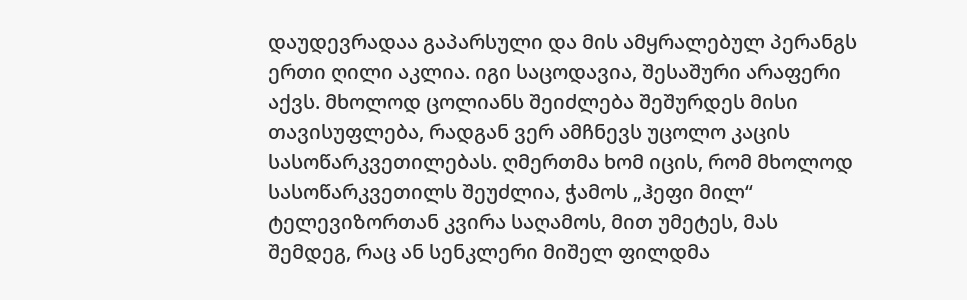დაუდევრადაა გაპარსული და მის ამყრალებულ პერანგს ერთი ღილი აკლია. იგი საცოდავია, შესაშური არაფერი აქვს. მხოლოდ ცოლიანს შეიძლება შეშურდეს მისი თავისუფლება, რადგან ვერ ამჩნევს უცოლო კაცის სასოწარკვეთილებას. ღმერთმა ხომ იცის, რომ მხოლოდ სასოწარკვეთილს შეუძლია, ჭამოს „ჰეფი მილ“ ტელევიზორთან კვირა საღამოს, მით უმეტეს, მას შემდეგ, რაც ან სენკლერი მიშელ ფილდმა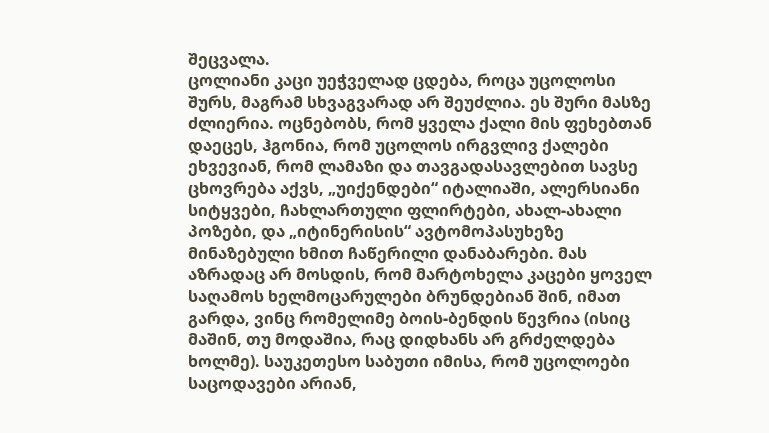შეცვალა.
ცოლიანი კაცი უეჭველად ცდება, როცა უცოლოსი შურს, მაგრამ სხვაგვარად არ შეუძლია. ეს შური მასზე ძლიერია. ოცნებობს, რომ ყველა ქალი მის ფეხებთან დაეცეს, ჰგონია, რომ უცოლოს ირგვლივ ქალები ეხვევიან, რომ ლამაზი და თავგადასავლებით სავსე ცხოვრება აქვს, „უიქენდები“ იტალიაში, ალერსიანი სიტყვები, ჩახლართული ფლირტები, ახალ-ახალი პოზები, და „იტინერისის“ ავტომოპასუხეზე მინაზებული ხმით ჩაწერილი დანაბარები. მას აზრადაც არ მოსდის, რომ მარტოხელა კაცები ყოველ საღამოს ხელმოცარულები ბრუნდებიან შინ, იმათ გარდა, ვინც რომელიმე ბოის-ბენდის წევრია (ისიც მაშინ, თუ მოდაშია, რაც დიდხანს არ გრძელდება ხოლმე). საუკეთესო საბუთი იმისა, რომ უცოლოები საცოდავები არიან,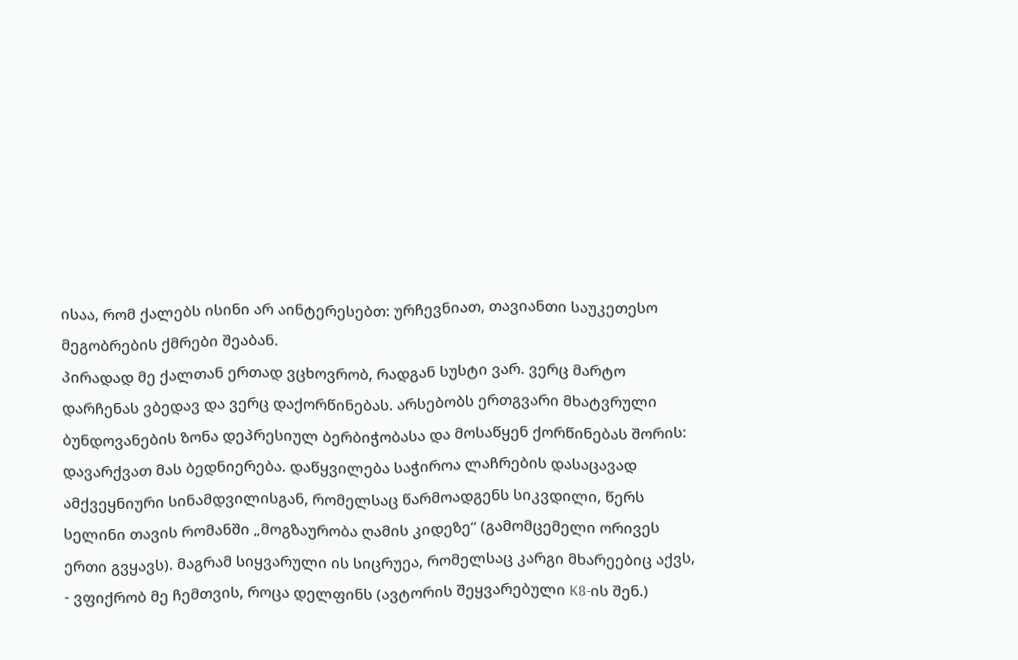ისაა, რომ ქალებს ისინი არ აინტერესებთ: ურჩევნიათ, თავიანთი საუკეთესო მეგობრების ქმრები შეაბან.
პირადად მე ქალთან ერთად ვცხოვრობ, რადგან სუსტი ვარ. ვერც მარტო დარჩენას ვბედავ და ვერც დაქორწინებას. არსებობს ერთგვარი მხატვრული ბუნდოვანების ზონა დეპრესიულ ბერბიჭობასა და მოსაწყენ ქორწინებას შორის: დავარქვათ მას ბედნიერება. დაწყვილება საჭიროა ლაჩრების დასაცავად ამქვეყნიური სინამდვილისგან, რომელსაც წარმოადგენს სიკვდილი, წერს სელინი თავის რომანში „მოგზაურობა ღამის კიდეზე“ (გამომცემელი ორივეს ერთი გვყავს). მაგრამ სიყვარული ის სიცრუეა, რომელსაც კარგი მხარეებიც აქვს, - ვფიქრობ მე ჩემთვის, როცა დელფინს (ავტორის შეყვარებული K8-ის შენ.)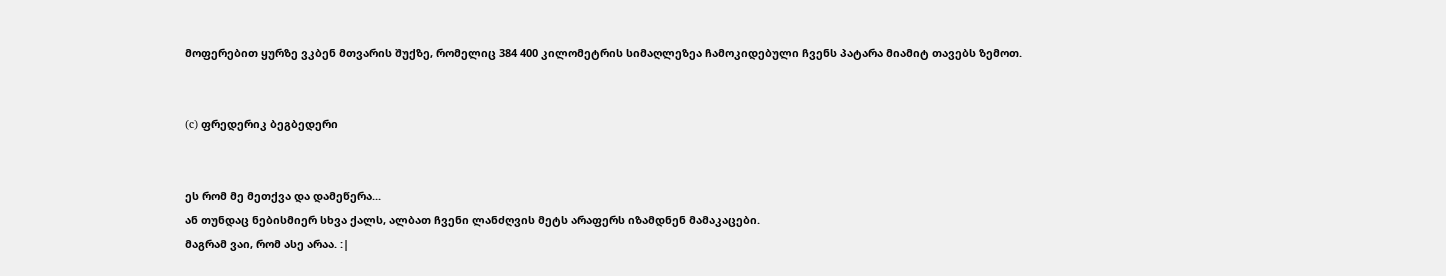მოფერებით ყურზე ვკბენ მთვარის შუქზე, რომელიც 384 400 კილომეტრის სიმაღლეზეა ჩამოკიდებული ჩვენს პატარა მიამიტ თავებს ზემოთ.


(c) ფრედერიკ ბეგბედერი


ეს რომ მე მეთქვა და დამეწერა...
ან თუნდაც ნებისმიერ სხვა ქალს, ალბათ ჩვენი ლანძღვის მეტს არაფერს იზამდნენ მამაკაცები.
მაგრამ ვაი, რომ ასე არაა. :|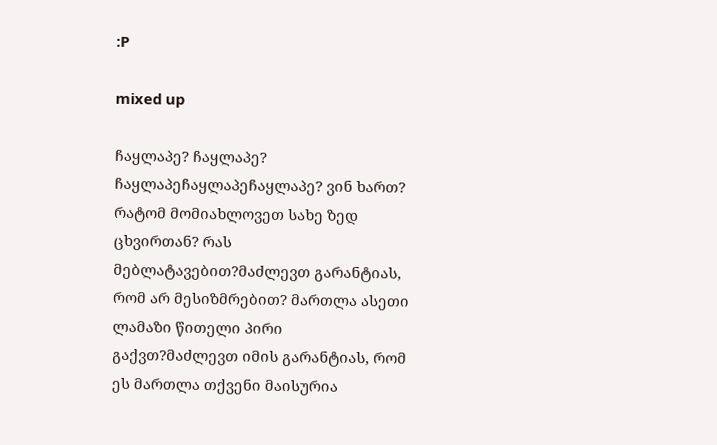:P

mixed up

ჩაყლაპე? ჩაყლაპე? ჩაყლაპეჩაყლაპეჩაყლაპე? ვინ ხართ? რატომ მომიახლოვეთ სახე ზედ ცხვირთან? რას მებლატავებით?მაძლევთ გარანტიას, რომ არ მესიზმრებით? მართლა ასეთი ლამაზი წითელი პირი გაქვთ?მაძლევთ იმის გარანტიას, რომ ეს მართლა თქვენი მაისურია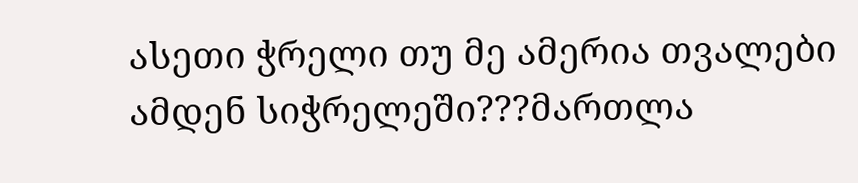ასეთი ჭრელი თუ მე ამერია თვალები ამდენ სიჭრელეში???მართლა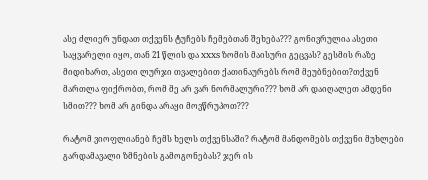ასე ძლიერ უნდათ თქვენს ტუჩებს ჩემებთან შეხება??? გონივრულია ასეთი საყვარელი იყო, თან 21 წლის და XXXS ზომის მაისური გეცვას? გესმის რაზე მიდიხართ, ასეთი ლურჯი თვალებით ქათინაურებს რომ მეუბნებით?თქვენ მართლა ფიქრობთ, რომ მე არ ვარ ნორმალური??? ხომ არ დაიღალეთ ამდენი სმით??? ხომ არ გინდა არაყი მოვწრუპოთ???

რატომ ვიოფლიანებ ჩემს ხელს თქვენსაში? რატომ მანდომებს თქვენი მუხლები გარდამავალი ზმნების გამოგონებას? ჯერ ის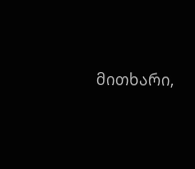მითხარი,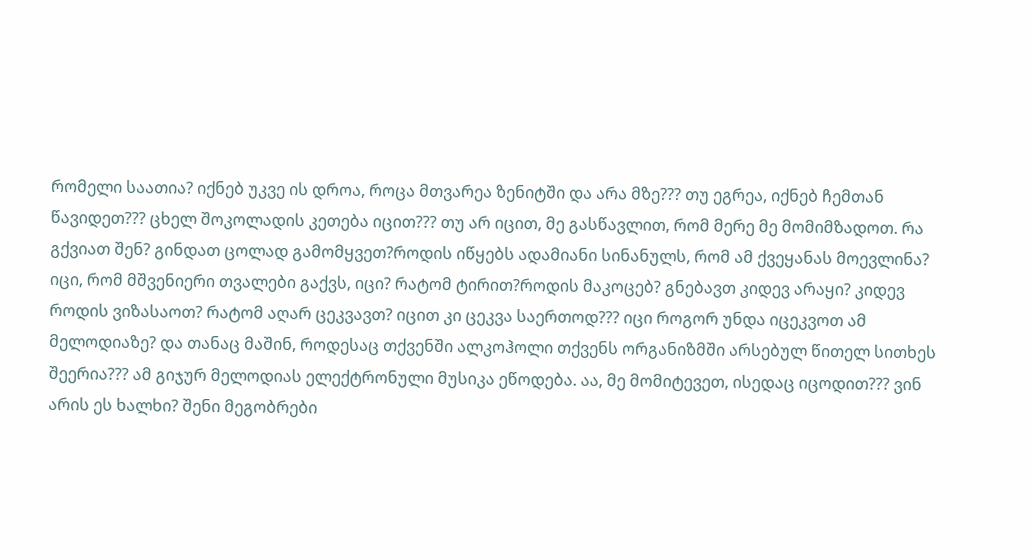რომელი საათია? იქნებ უკვე ის დროა, როცა მთვარეა ზენიტში და არა მზე??? თუ ეგრეა, იქნებ ჩემთან წავიდეთ??? ცხელ შოკოლადის კეთება იცით??? თუ არ იცით, მე გასწავლით, რომ მერე მე მომიმზადოთ. რა გქვიათ შენ? გინდათ ცოლად გამომყვეთ?როდის იწყებს ადამიანი სინანულს, რომ ამ ქვეყანას მოევლინა? იცი, რომ მშვენიერი თვალები გაქვს, იცი? რატომ ტირით?როდის მაკოცებ? გნებავთ კიდევ არაყი? კიდევ როდის ვიზასაოთ? რატომ აღარ ცეკვავთ? იცით კი ცეკვა საერთოდ??? იცი როგორ უნდა იცეკვოთ ამ მელოდიაზე? და თანაც მაშინ, როდესაც თქვენში ალკოჰოლი თქვენს ორგანიზმში არსებულ წითელ სითხეს შეერია??? ამ გიჯურ მელოდიას ელექტრონული მუსიკა ეწოდება. აა, მე მომიტევეთ, ისედაც იცოდით??? ვინ არის ეს ხალხი? შენი მეგობრები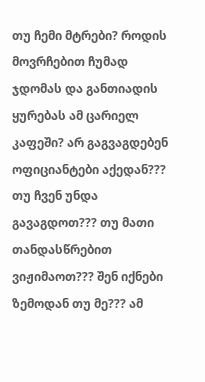თუ ჩემი მტრები? როდის მოვრჩებით ჩუმად ჯდომას და განთიადის ყურებას ამ ცარიელ კაფეში? არ გაგვაგდებენ ოფიციანტები აქედან??? თუ ჩვენ უნდა გავაგდოთ??? თუ მათი თანდასწრებით ვიჟიმაოთ??? შენ იქნები ზემოდან თუ მე??? ამ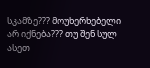სკამზე??? მოუხერხებელი არ იქნება??? თუ შენ სულ ასეთ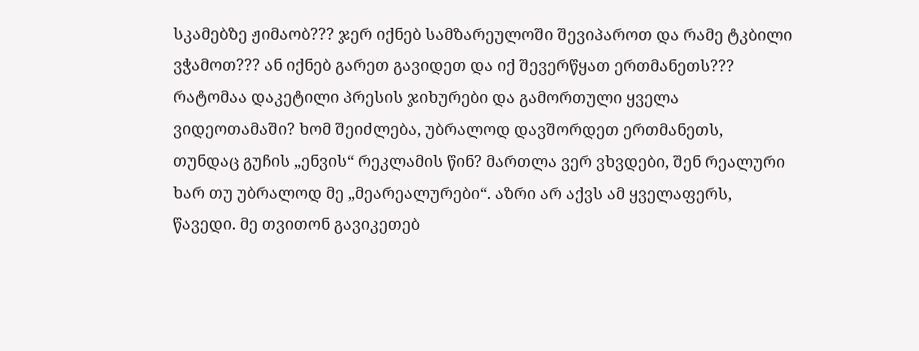სკამებზე ჟიმაობ??? ჯერ იქნებ სამზარეულოში შევიპაროთ და რამე ტკბილი ვჭამოთ??? ან იქნებ გარეთ გავიდეთ და იქ შევერწყათ ერთმანეთს??? რატომაა დაკეტილი პრესის ჯიხურები და გამორთული ყველა ვიდეოთამაში? ხომ შეიძლება, უბრალოდ დავშორდეთ ერთმანეთს, თუნდაც გუჩის „ენვის“ რეკლამის წინ? მართლა ვერ ვხვდები, შენ რეალური ხარ თუ უბრალოდ მე „მეარეალურები“. აზრი არ აქვს ამ ყველაფერს, წავედი. მე თვითონ გავიკეთებ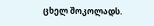ცხელ შოკოლადს.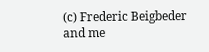(c) Frederic Beigbeder and me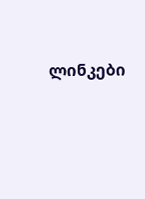ლინკები